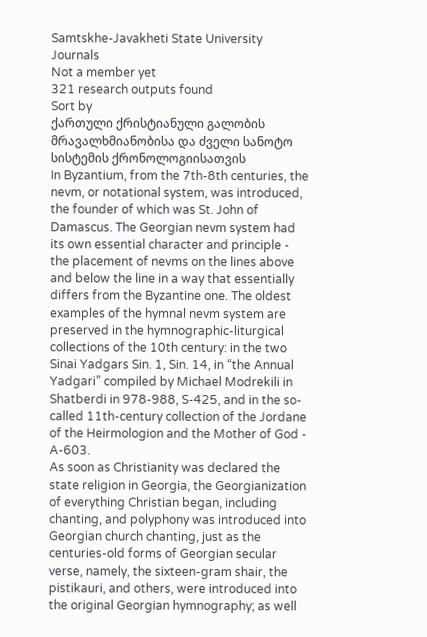Samtskhe-Javakheti State University Journals
Not a member yet
321 research outputs found
Sort by
ქართული ქრისტიანული გალობის მრავალხმიანობისა და ძველი სანოტო სისტემის ქრონოლოგიისათვის
In Byzantium, from the 7th-8th centuries, the nevm, or notational system, was introduced, the founder of which was St. John of Damascus. The Georgian nevm system had its own essential character and principle - the placement of nevms on the lines above and below the line in a way that essentially differs from the Byzantine one. The oldest examples of the hymnal nevm system are preserved in the hymnographic-liturgical collections of the 10th century: in the two Sinai Yadgars Sin. 1, Sin. 14, in “the Annual Yadgari” compiled by Michael Modrekili in Shatberdi in 978-988, S-425, and in the so-called 11th-century collection of the Jordane of the Heirmologion and the Mother of God - A-603.
As soon as Christianity was declared the state religion in Georgia, the Georgianization of everything Christian began, including chanting, and polyphony was introduced into Georgian church chanting, just as the centuries-old forms of Georgian secular verse, namely, the sixteen-gram shair, the pistikauri, and others, were introduced into the original Georgian hymnography; as well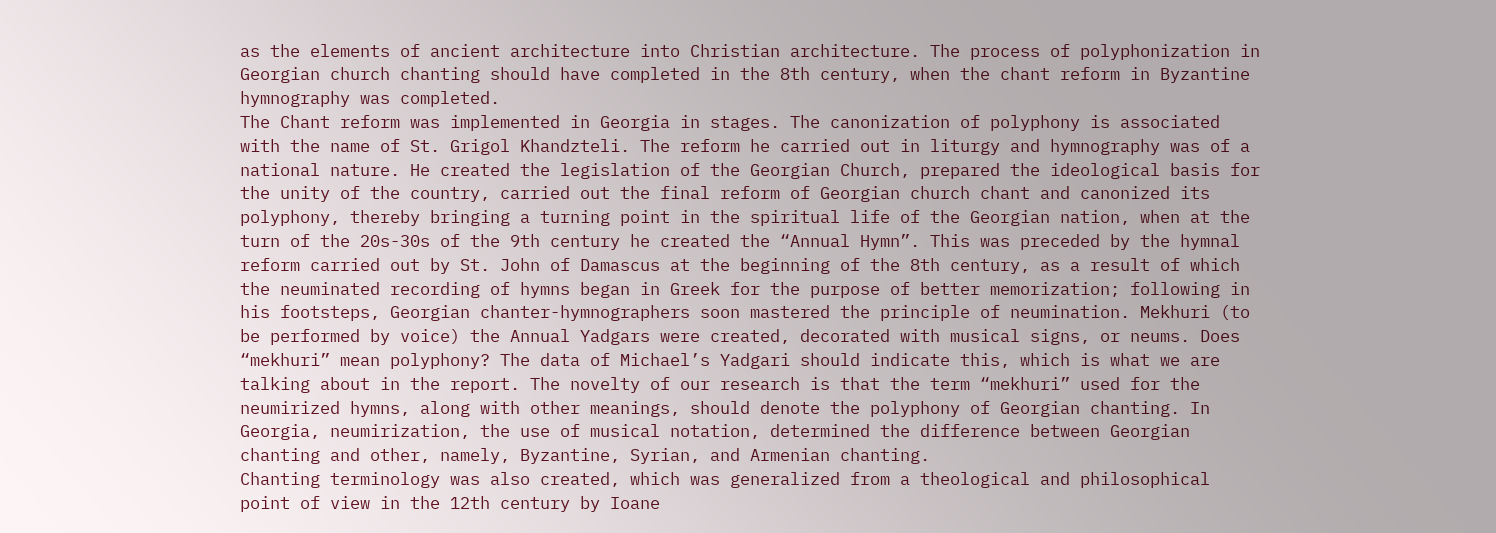as the elements of ancient architecture into Christian architecture. The process of polyphonization in Georgian church chanting should have completed in the 8th century, when the chant reform in Byzantine hymnography was completed.
The Chant reform was implemented in Georgia in stages. The canonization of polyphony is associated with the name of St. Grigol Khandzteli. The reform he carried out in liturgy and hymnography was of a national nature. He created the legislation of the Georgian Church, prepared the ideological basis for the unity of the country, carried out the final reform of Georgian church chant and canonized its polyphony, thereby bringing a turning point in the spiritual life of the Georgian nation, when at the turn of the 20s-30s of the 9th century he created the “Annual Hymn”. This was preceded by the hymnal reform carried out by St. John of Damascus at the beginning of the 8th century, as a result of which the neuminated recording of hymns began in Greek for the purpose of better memorization; following in his footsteps, Georgian chanter-hymnographers soon mastered the principle of neumination. Mekhuri (to be performed by voice) the Annual Yadgars were created, decorated with musical signs, or neums. Does “mekhuri” mean polyphony? The data of Michael’s Yadgari should indicate this, which is what we are talking about in the report. The novelty of our research is that the term “mekhuri” used for the neumirized hymns, along with other meanings, should denote the polyphony of Georgian chanting. In Georgia, neumirization, the use of musical notation, determined the difference between Georgian chanting and other, namely, Byzantine, Syrian, and Armenian chanting.
Chanting terminology was also created, which was generalized from a theological and philosophical point of view in the 12th century by Ioane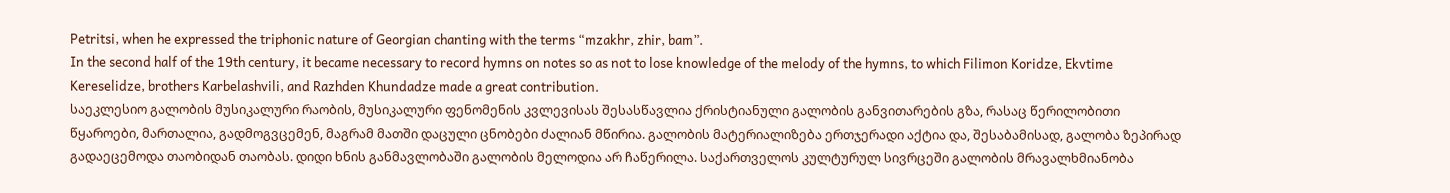Petritsi, when he expressed the triphonic nature of Georgian chanting with the terms “mzakhr, zhir, bam”.
In the second half of the 19th century, it became necessary to record hymns on notes so as not to lose knowledge of the melody of the hymns, to which Filimon Koridze, Ekvtime Kereselidze, brothers Karbelashvili, and Razhden Khundadze made a great contribution.
საეკლესიო გალობის მუსიკალური რაობის, მუსიკალური ფენომენის კვლევისას შესასწავლია ქრისტიანული გალობის განვითარების გზა, რასაც წერილობითი წყაროები, მართალია, გადმოგვცემენ, მაგრამ მათში დაცული ცნობები ძალიან მწირია. გალობის მატერიალიზება ერთჯერადი აქტია და, შესაბამისად, გალობა ზეპირად გადაეცემოდა თაობიდან თაობას. დიდი ხნის განმავლობაში გალობის მელოდია არ ჩაწერილა. საქართველოს კულტურულ სივრცეში გალობის მრავალხმიანობა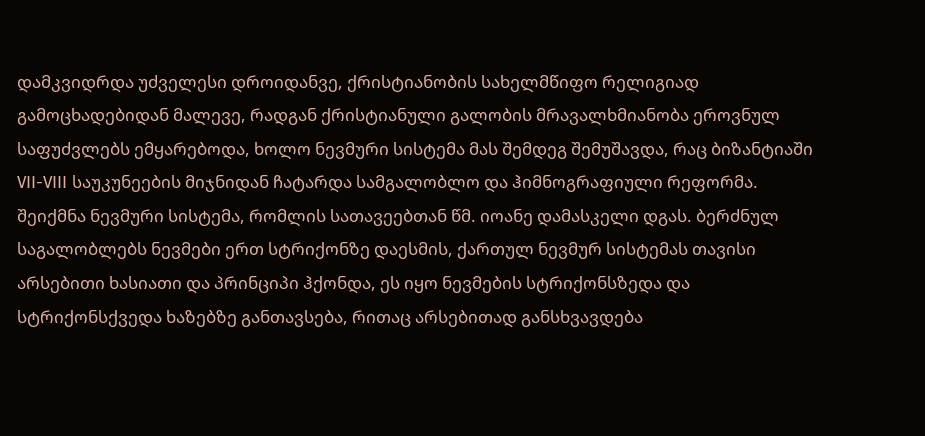დამკვიდრდა უძველესი დროიდანვე, ქრისტიანობის სახელმწიფო რელიგიად გამოცხადებიდან მალევე, რადგან ქრისტიანული გალობის მრავალხმიანობა ეროვნულ საფუძვლებს ემყარებოდა, ხოლო ნევმური სისტემა მას შემდეგ შემუშავდა, რაც ბიზანტიაში VII-VIII საუკუნეების მიჯნიდან ჩატარდა სამგალობლო და ჰიმნოგრაფიული რეფორმა. შეიქმნა ნევმური სისტემა, რომლის სათავეებთან წმ. იოანე დამასკელი დგას. ბერძნულ საგალობლებს ნევმები ერთ სტრიქონზე დაესმის, ქართულ ნევმურ სისტემას თავისი არსებითი ხასიათი და პრინციპი ჰქონდა, ეს იყო ნევმების სტრიქონსზედა და სტრიქონსქვედა ხაზებზე განთავსება, რითაც არსებითად განსხვავდება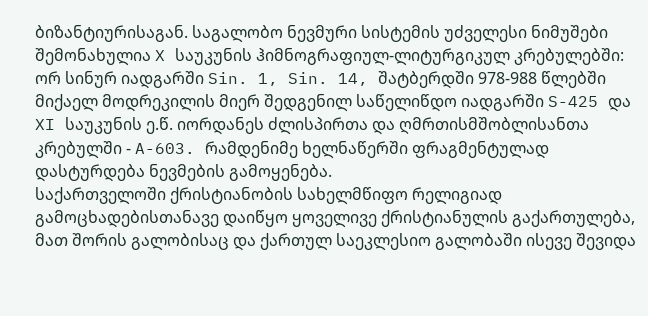ბიზანტიურისაგან. საგალობო ნევმური სისტემის უძველესი ნიმუშები შემონახულია X საუკუნის ჰიმნოგრაფიულ-ლიტურგიკულ კრებულებში: ორ სინურ იადგარში Sin. 1, Sin. 14, შატბერდში 978-988 წლებში მიქაელ მოდრეკილის მიერ შედგენილ საწელიწდო იადგარში S-425 და XI საუკუნის ე.წ. იორდანეს ძლისპირთა და ღმრთისმშობლისანთა კრებულში - A-603. რამდენიმე ხელნაწერში ფრაგმენტულად დასტურდება ნევმების გამოყენება.
საქართველოში ქრისტიანობის სახელმწიფო რელიგიად გამოცხადებისთანავე დაიწყო ყოველივე ქრისტიანულის გაქართულება, მათ შორის გალობისაც და ქართულ საეკლესიო გალობაში ისევე შევიდა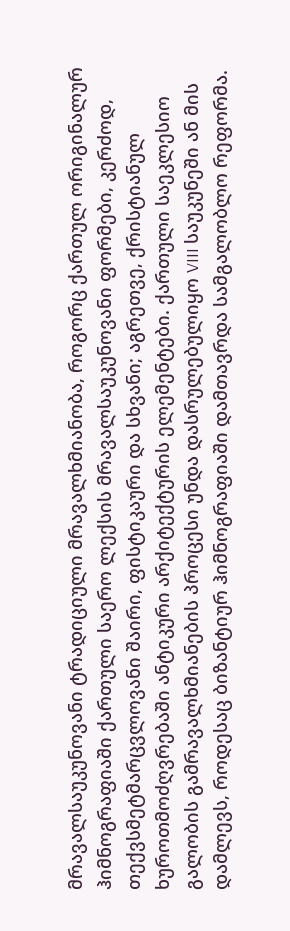მრავალსაუკუნოვანი ტრადიციული მრავალხმიანობა, როგორც ქართულ ორიგინალურ ჰიმნოგრაფიაში ქართული საერო ლექსის მრავალსაუკუნოვანი ფორმები, კერძოდ, თექვსმეტმარცვლოვანი შაირი, ფისტიკაური და სხვანი; აგრეთვე, ქრისტიანულ ხუროთმოძღვრებაში ანტიკური არქიტექტურის ელემენტები. ქართული საეკლესიო გალობის გამრავალხმიანების პროცესი უნდა დასრულებულიყო VIII საუკუნეში ან მის დამლევს, როდესაც ბიზანტიურ ჰიმნოგრაფიაში დამთავრდა სამგალობლო რეფორმა.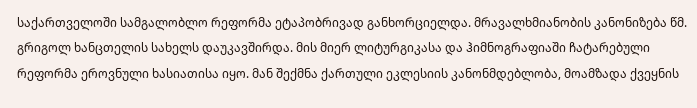საქართველოში სამგალობლო რეფორმა ეტაპობრივად განხორციელდა. მრავალხმიანობის კანონიზება წმ. გრიგოლ ხანცთელის სახელს დაუკავშირდა. მის მიერ ლიტურგიკასა და ჰიმნოგრაფიაში ჩატარებული რეფორმა ეროვნული ხასიათისა იყო. მან შექმნა ქართული ეკლესიის კანონმდებლობა, მოამზადა ქვეყნის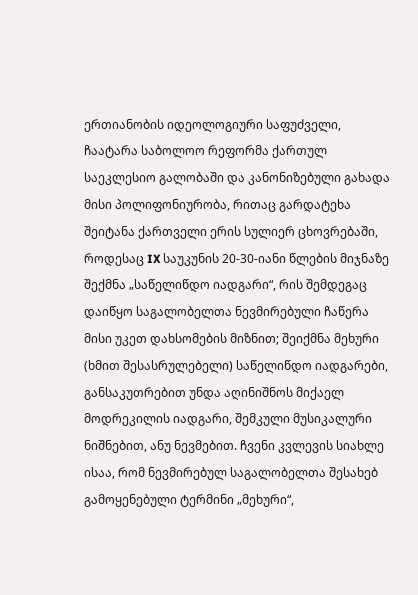ერთიანობის იდეოლოგიური საფუძველი, ჩაატარა საბოლოო რეფორმა ქართულ საეკლესიო გალობაში და კანონიზებული გახადა მისი პოლიფონიურობა, რითაც გარდატეხა შეიტანა ქართველი ერის სულიერ ცხოვრებაში, როდესაც IX საუკუნის 20-30-იანი წლების მიჯნაზე შექმნა „საწელიწდო იადგარი“, რის შემდეგაც დაიწყო საგალობელთა ნევმირებული ჩაწერა მისი უკეთ დახსომების მიზნით; შეიქმნა მეხური (ხმით შესასრულებელი) საწელიწდო იადგარები, განსაკუთრებით უნდა აღინიშნოს მიქაელ მოდრეკილის იადგარი, შემკული მუსიკალური ნიშნებით, ანუ ნევმებით. ჩვენი კვლევის სიახლე ისაა, რომ ნევმირებულ საგალობელთა შესახებ გამოყენებული ტერმინი „მეხური“,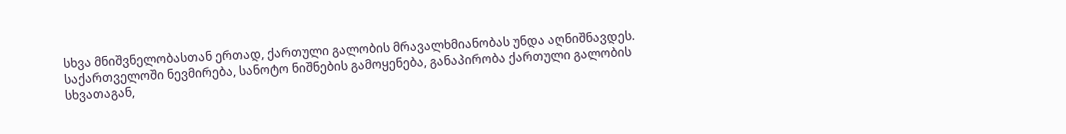სხვა მნიშვნელობასთან ერთად, ქართული გალობის მრავალხმიანობას უნდა აღნიშნავდეს. საქართველოში ნევმირება, სანოტო ნიშნების გამოყენება, განაპირობა ქართული გალობის სხვათაგან,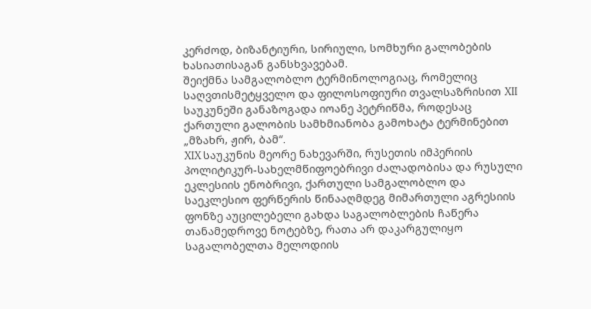კერძოდ, ბიზანტიური, სირიული, სომხური გალობების ხასიათისაგან განსხვავებამ.
შეიქმნა სამგალობლო ტერმინოლოგიაც, რომელიც საღვთისმეტყველო და ფილოსოფიური თვალსაზრისით XII საუკუნეში განაზოგადა იოანე პეტრიწმა, როდესაც ქართული გალობის სამხმიანობა გამოხატა ტერმინებით „მზახრ, ჟირ, ბამ“.
XIX საუკუნის მეორე ნახევარში, რუსეთის იმპერიის პოლიტიკურ-სახელმწიფოებრივი ძალადობისა და რუსული ეკლესიის ენობრივი, ქართული სამგალობლო და საეკლესიო ფერწერის წინააღმდეგ მიმართული აგრესიის ფონზე აუცილებელი გახდა საგალობლების ჩაწერა თანამედროვე ნოტებზე, რათა არ დაკარგულიყო საგალობელთა მელოდიის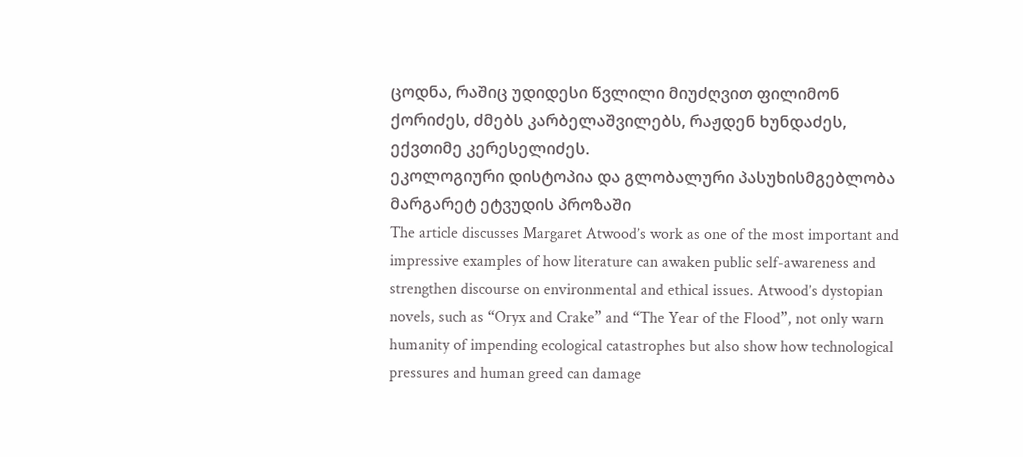ცოდნა, რაშიც უდიდესი წვლილი მიუძღვით ფილიმონ ქორიძეს, ძმებს კარბელაშვილებს, რაჟდენ ხუნდაძეს, ექვთიმე კერესელიძეს.
ეკოლოგიური დისტოპია და გლობალური პასუხისმგებლობა მარგარეტ ეტვუდის პროზაში
The article discusses Margaret Atwood’s work as one of the most important and impressive examples of how literature can awaken public self-awareness and strengthen discourse on environmental and ethical issues. Atwood’s dystopian novels, such as “Oryx and Crake” and “The Year of the Flood”, not only warn humanity of impending ecological catastrophes but also show how technological pressures and human greed can damage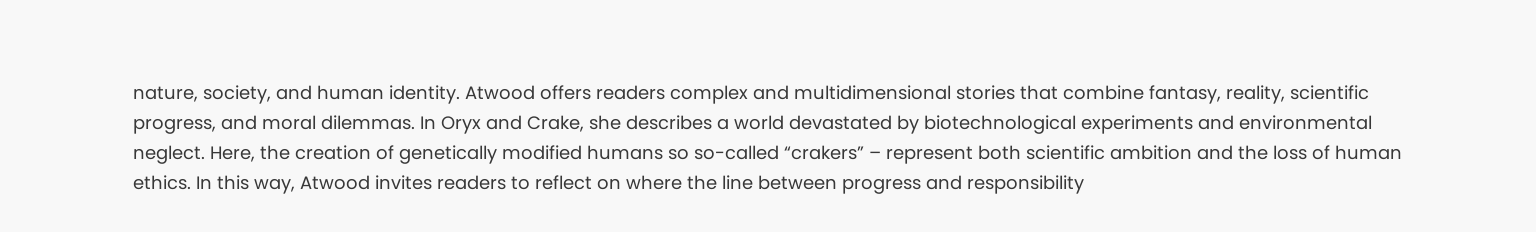nature, society, and human identity. Atwood offers readers complex and multidimensional stories that combine fantasy, reality, scientific progress, and moral dilemmas. In Oryx and Crake, she describes a world devastated by biotechnological experiments and environmental neglect. Here, the creation of genetically modified humans so so-called “crakers” – represent both scientific ambition and the loss of human ethics. In this way, Atwood invites readers to reflect on where the line between progress and responsibility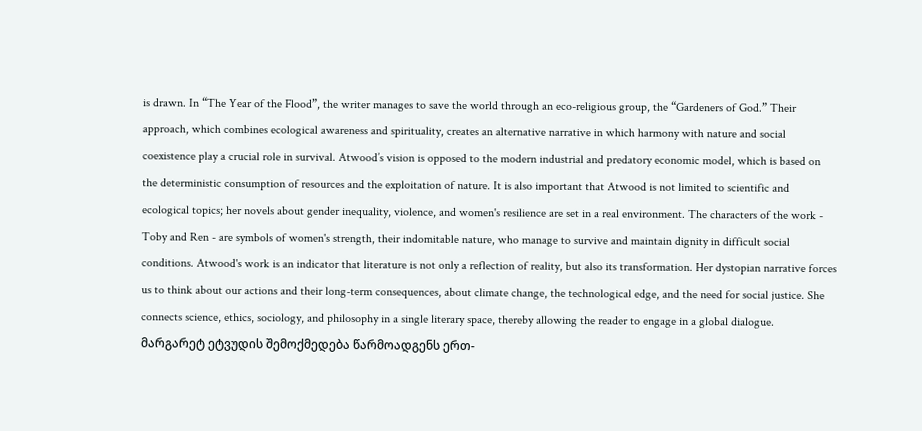is drawn. In “The Year of the Flood”, the writer manages to save the world through an eco-religious group, the “Gardeners of God.” Their approach, which combines ecological awareness and spirituality, creates an alternative narrative in which harmony with nature and social coexistence play a crucial role in survival. Atwood’s vision is opposed to the modern industrial and predatory economic model, which is based on the deterministic consumption of resources and the exploitation of nature. It is also important that Atwood is not limited to scientific and ecological topics; her novels about gender inequality, violence, and women's resilience are set in a real environment. The characters of the work - Toby and Ren - are symbols of women's strength, their indomitable nature, who manage to survive and maintain dignity in difficult social conditions. Atwood's work is an indicator that literature is not only a reflection of reality, but also its transformation. Her dystopian narrative forces us to think about our actions and their long-term consequences, about climate change, the technological edge, and the need for social justice. She connects science, ethics, sociology, and philosophy in a single literary space, thereby allowing the reader to engage in a global dialogue. მარგარეტ ეტვუდის შემოქმედება წარმოადგენს ერთ-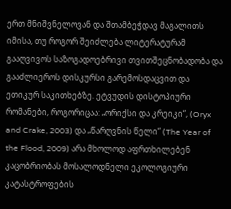ერთ მნიშვნელოვან და შთამბეჭდავ მაგალითს იმისა, თუ როგორ შეიძლება ლიტერატურამ გააღვივოს საზოგადოებრივი თვითშეცნობადობა და გააძლიეროს დისკურსი გარემოსდაცვით და ეთიკურ საკითხებზე. ეტვუდის დისტოპიური რომანები, როგორიცაა: „ორიქსი და კრეიკი“, (Oryx and Crake, 2003) და „წარღვნის წელი“ (The Year of the Flood, 2009) არა მხოლოდ აფრთხილებენ კაცობრიობას მოსალოდნელი ეკოლოგიური კატასტროფების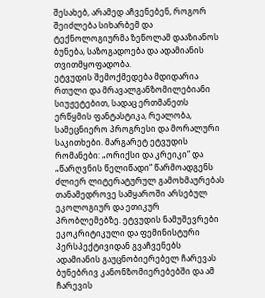შესახებ, არამედ აჩვენებენ, როგორ შეიძლება სიხარბემ და ტექნოლოგიურმა ზეწოლამ დააზიანოს ბუნება, საზოგადოება და ადამიანის თვითმყოფადობა.
ეტვუდის შემოქმედება მდიდარია რთული და მრავალგანზომილებიანი სიუჟეტებით, სადაც ერთმანეთს ერწყმის ფანტასტიკა, რეალობა, სამეცნიერო პროგრესი და მორალური საკითხები. მარგარეტ ეტვუდის რომანები: „ორიქსი და კრეიკი“ და „წარღვნის წელიწადი“ წარმოადგენს ძლიერ ლიტერატურულ გამოხმაურებას თანამედროვე სამყაროში არსებულ ეკოლოგიურ და ეთიკურ პრობლემებზე. ეტვუდის ნამუშევრები ეკოკრიტიკული და ფემინისტური პერსპექტივიდან გვაჩვენებს ადამიანის გაუცნობიერებელ ჩარევას ბუნებრივ კანონზომიერებებში და ამ ჩარევის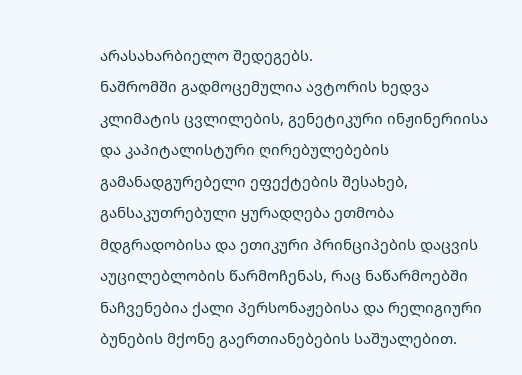არასახარბიელო შედეგებს.
ნაშრომში გადმოცემულია ავტორის ხედვა კლიმატის ცვლილების, გენეტიკური ინჟინერიისა და კაპიტალისტური ღირებულებების გამანადგურებელი ეფექტების შესახებ, განსაკუთრებული ყურადღება ეთმობა მდგრადობისა და ეთიკური პრინციპების დაცვის აუცილებლობის წარმოჩენას, რაც ნაწარმოებში ნაჩვენებია ქალი პერსონაჟებისა და რელიგიური ბუნების მქონე გაერთიანებების საშუალებით.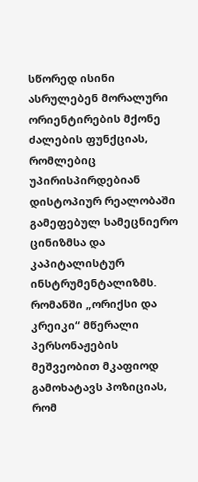სწორედ ისინი ასრულებენ მორალური ორიენტირების მქონე ძალების ფუნქციას, რომლებიც უპირისპირდებიან დისტოპიურ რეალობაში გამეფებულ სამეცნიერო ცინიზმსა და კაპიტალისტურ ინსტრუმენტალიზმს. რომანში „ორიქსი და კრეიკი“ მწერალი პერსონაჟების მეშვეობით მკაფიოდ გამოხატავს პოზიციას, რომ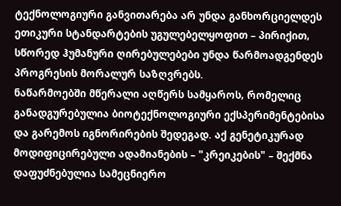ტექნოლოგიური განვითარება არ უნდა განხორციელდეს ეთიკური სტანდარტების უგულებელყოფით – პირიქით, სწორედ ჰუმანური ღირებულებები უნდა წარმოადგენდეს პროგრესის მორალურ საზღვრებს.
ნაწარმოებში მწერალი აღწერს სამყაროს, რომელიც განადგურებულია ბიოტექნოლოგიური ექსპერიმენტებისა და გარემოს იგნორირების შედეგად. აქ გენეტიკურად მოდიფიცირებული ადამიანების – "კრეიკების" – შექმნა დაფუძნებულია სამეცნიერო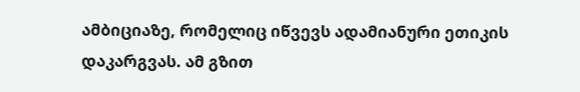ამბიციაზე, რომელიც იწვევს ადამიანური ეთიკის დაკარგვას. ამ გზით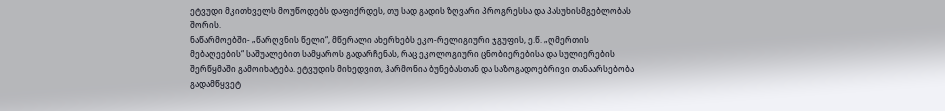ეტვუდი მკითხველს მოუწოდებს დაფიქრდეს, თუ სად გადის ზღვარი პროგრესსა და პასუხისმგებლობას შორის.
ნაწარმოებში- „წარღვნის წელი“, მწერალი ახერხებს ეკო-რელიგიური ჯგუფის, ე.წ. „ღმერთის მებაღეების“ საშუალებით სამყაროს გადარჩენას, რაც ეკოლოგიური ცნობიერებისა და სულიერების შერწყმაში გამოიხატება. ეტვუდის მიხედვით, ჰარმონია ბუნებასთან და საზოგადოებრივი თანაარსებობა გადამწყვეტ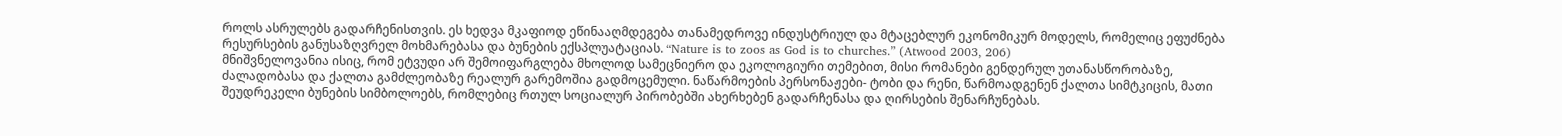როლს ასრულებს გადარჩენისთვის. ეს ხედვა მკაფიოდ ეწინააღმდეგება თანამედროვე ინდუსტრიულ და მტაცებლურ ეკონომიკურ მოდელს, რომელიც ეფუძნება რესურსების განუსაზღვრელ მოხმარებასა და ბუნების ექსპლუატაციას. “Nature is to zoos as God is to churches.” (Atwood 2003, 206)
მნიშვნელოვანია ისიც, რომ ეტვუდი არ შემოიფარგლება მხოლოდ სამეცნიერო და ეკოლოგიური თემებით, მისი რომანები გენდერულ უთანასწორობაზე, ძალადობასა და ქალთა გამძლეობაზე რეალურ გარემოშია გადმოცემული. ნაწარმოების პერსონაჟები- ტობი და რენი, წარმოადგენენ ქალთა სიმტკიცის, მათი შეუდრეკელი ბუნების სიმბოლოებს, რომლებიც რთულ სოციალურ პირობებში ახერხებენ გადარჩენასა და ღირსების შენარჩუნებას.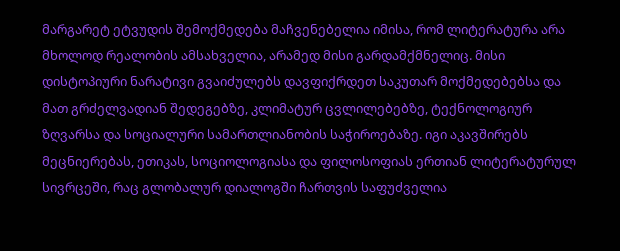მარგარეტ ეტვუდის შემოქმედება მაჩვენებელია იმისა, რომ ლიტერატურა არა მხოლოდ რეალობის ამსახველია, არამედ მისი გარდამქმნელიც. მისი დისტოპიური ნარატივი გვაიძულებს დავფიქრდეთ საკუთარ მოქმედებებსა და მათ გრძელვადიან შედეგებზე, კლიმატურ ცვლილებებზე, ტექნოლოგიურ ზღვარსა და სოციალური სამართლიანობის საჭიროებაზე. იგი აკავშირებს მეცნიერებას, ეთიკას, სოციოლოგიასა და ფილოსოფიას ერთიან ლიტერატურულ სივრცეში, რაც გლობალურ დიალოგში ჩართვის საფუძველია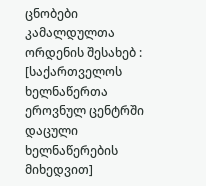ცნობები კამალდულთა ორდენის შესახებ : [საქართველოს ხელნაწერთა ეროვნულ ცენტრში დაცული ხელნაწერების მიხედვით]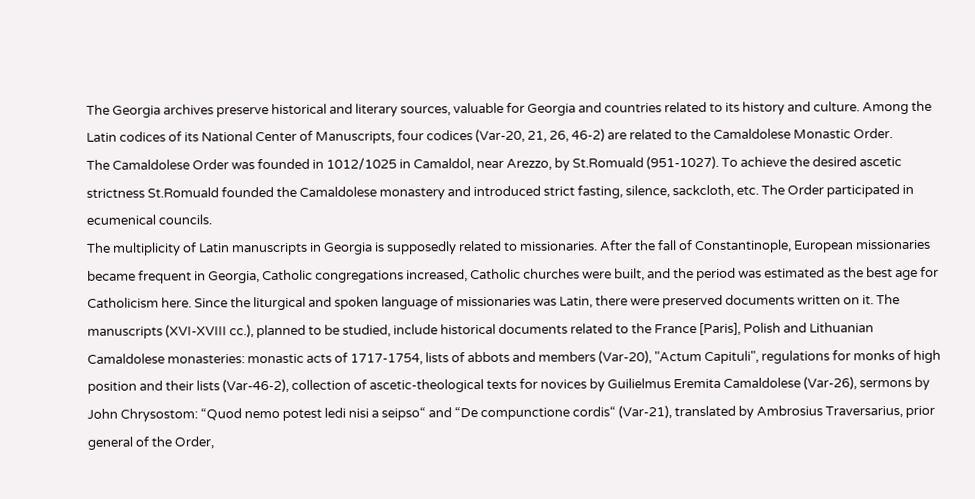The Georgia archives preserve historical and literary sources, valuable for Georgia and countries related to its history and culture. Among the Latin codices of its National Center of Manuscripts, four codices (Var-20, 21, 26, 46-2) are related to the Camaldolese Monastic Order.
The Camaldolese Order was founded in 1012/1025 in Camaldol, near Arezzo, by St.Romuald (951-1027). To achieve the desired ascetic strictness St.Romuald founded the Camaldolese monastery and introduced strict fasting, silence, sackcloth, etc. The Order participated in ecumenical councils.
The multiplicity of Latin manuscripts in Georgia is supposedly related to missionaries. After the fall of Constantinople, European missionaries became frequent in Georgia, Catholic congregations increased, Catholic churches were built, and the period was estimated as the best age for Catholicism here. Since the liturgical and spoken language of missionaries was Latin, there were preserved documents written on it. The manuscripts (XVI-XVIII cc.), planned to be studied, include historical documents related to the France [Paris], Polish and Lithuanian Camaldolese monasteries: monastic acts of 1717-1754, lists of abbots and members (Var-20), "Actum Capituli", regulations for monks of high position and their lists (Var-46-2), collection of ascetic-theological texts for novices by Guilielmus Eremita Camaldolese (Var-26), sermons by John Chrysostom: “Quod nemo potest ledi nisi a seipso“ and “De compunctione cordis“ (Var-21), translated by Ambrosius Traversarius, prior general of the Order,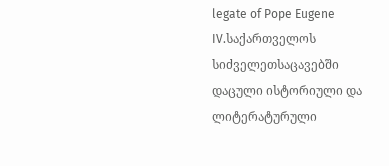legate of Pope Eugene IV.საქართველოს სიძველეთსაცავებში დაცული ისტორიული და ლიტერატურული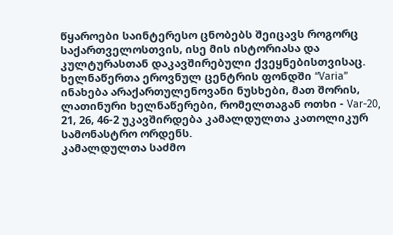წყაროები საინტერესო ცნობებს შეიცავს როგორც საქართველოსთვის, ისე მის ისტორიასა და კულტურასთან დაკავშირებული ქვეყნებისთვისაც. ხელნაწერთა ეროვნულ ცენტრის ფონდში “Varia” ინახება არაქართულენოვანი ნუსხები, მათ შორის, ლათინური ხელნაწერები, რომელთაგან ოთხი - Var-20, 21, 26, 46-2 უკავშირდება კამალდულთა კათოლიკურ სამონასტრო ორდენს.
კამალდულთა საძმო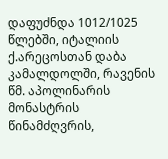დაფუძნდა 1012/1025 წლებში, იტალიის ქ.არეცოსთან დაბა კამალდოლში, რავენის წმ. აპოლინარის მონასტრის წინამძღვრის,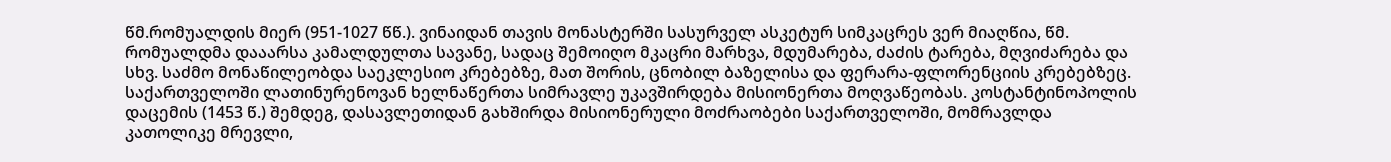წმ.რომუალდის მიერ (951-1027 წწ.). ვინაიდან თავის მონასტერში სასურველ ასკეტურ სიმკაცრეს ვერ მიაღწია, წმ. რომუალდმა დააარსა კამალდულთა სავანე, სადაც შემოიღო მკაცრი მარხვა, მდუმარება, ძაძის ტარება, მღვიძარება და სხვ. საძმო მონაწილეობდა საეკლესიო კრებებზე, მათ შორის, ცნობილ ბაზელისა და ფერარა-ფლორენციის კრებებზეც.
საქართველოში ლათინურენოვან ხელნაწერთა სიმრავლე უკავშირდება მისიონერთა მოღვაწეობას. კოსტანტინოპოლის დაცემის (1453 წ.) შემდეგ, დასავლეთიდან გახშირდა მისიონერული მოძრაობები საქართველოში, მომრავლდა კათოლიკე მრევლი,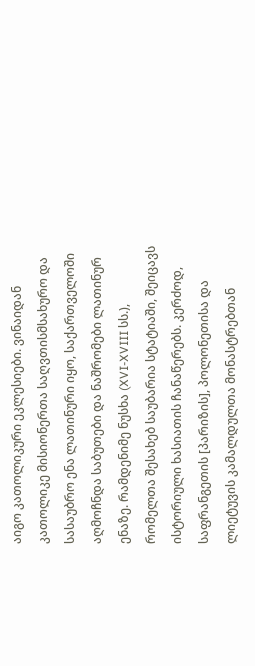აიგო კათოლიკური ეკლესიები. ვინაიდან კათოლიკე მისიონერთა საღვთისმსახურო და სასაუბრო ენა ლათინური იყო, საქართველოში აღმოჩნდა საბუთები და ნაშრომები ლათინურ ენაზე. რამდენიმე ნუსხა (XVI-XVIII სს.), რომელთა შესახებ საუბარია სტატიაში, შეიცავს ისტორიული ხასიათის ჩანაწერებს. კერძოდ, საფრანგეთის [პარიზის], პოლონეთისა და ლიეტუვის კამალდულთა მონასტრებთან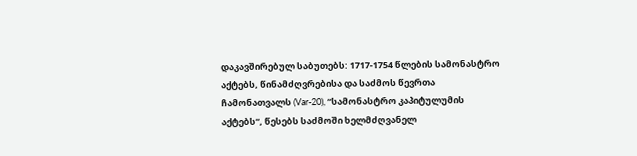დაკავშირებულ საბუთებს: 1717-1754 წლების სამონასტრო აქტებს, წინამძღვრებისა და საძმოს წევრთა ჩამონათვალს (Var-20), “სამონასტრო კაპიტულუმის აქტებს“, წესებს საძმოში ხელმძღვანელ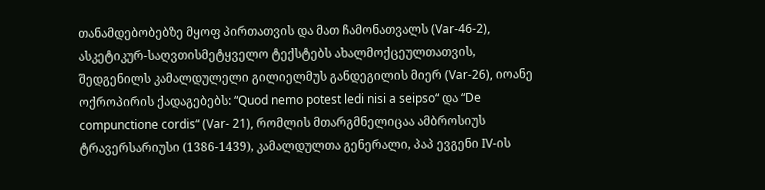თანამდებობებზე მყოფ პირთათვის და მათ ჩამონათვალს (Var-46-2), ასკეტიკურ-საღვთისმეტყველო ტექსტებს ახალმოქცეულთათვის, შედგენილს კამალდულელი გილიელმუს განდეგილის მიერ (Var-26), იოანე ოქროპირის ქადაგებებს: “Quod nemo potest ledi nisi a seipso“ და “De compunctione cordis“ (Var- 21), რომლის მთარგმნელიცაა ამბროსიუს ტრავერსარიუსი (1386-1439), კამალდულთა გენერალი, პაპ ევგენი IV-ის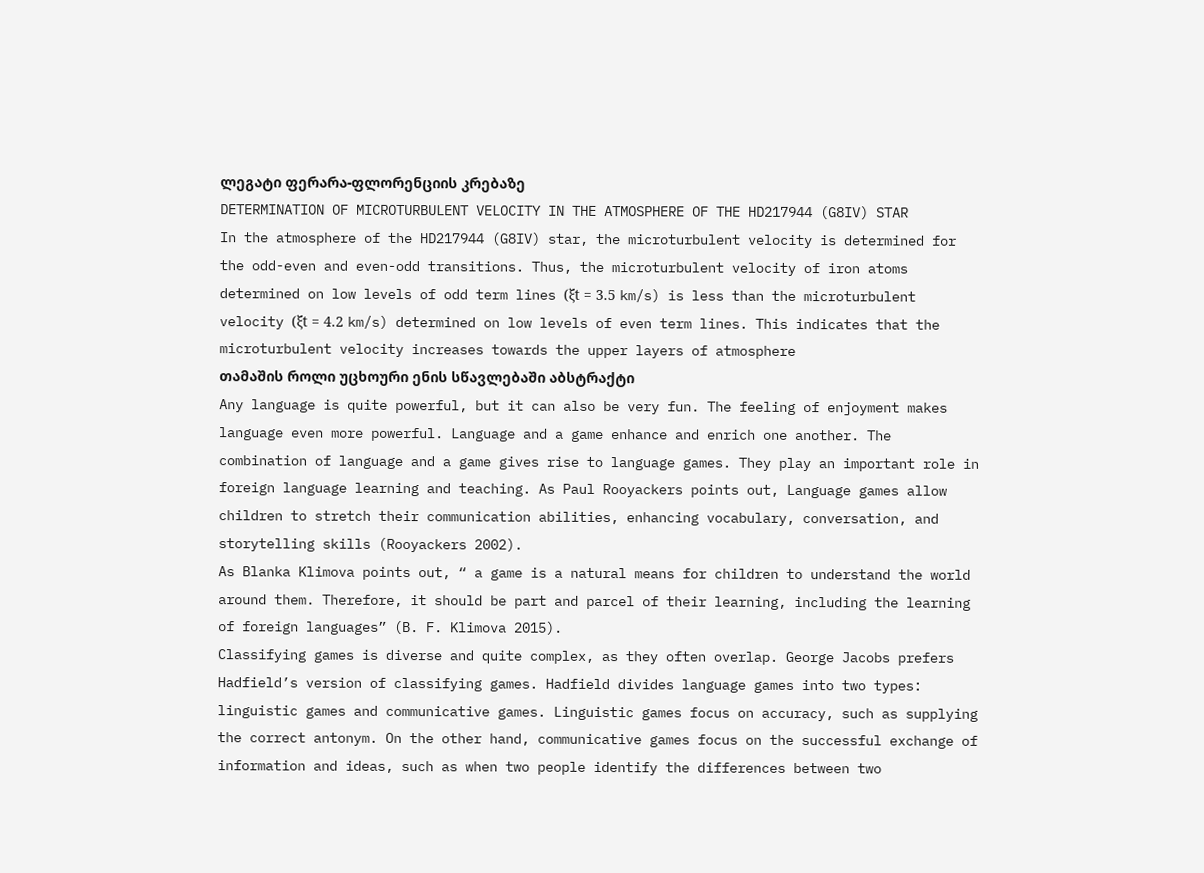ლეგატი ფერარა-ფლორენციის კრებაზე
DETERMINATION OF MICROTURBULENT VELOCITY IN THE ATMOSPHERE OF THE HD217944 (G8IV) STAR
In the atmosphere of the HD217944 (G8IV) star, the microturbulent velocity is determined for the odd-even and even-odd transitions. Thus, the microturbulent velocity of iron atoms determined on low levels of odd term lines (ξt = 3.5 km/s) is less than the microturbulent velocity (ξt = 4.2 km/s) determined on low levels of even term lines. This indicates that the microturbulent velocity increases towards the upper layers of atmosphere
თამაშის როლი უცხოური ენის სწავლებაში აბსტრაქტი
Any language is quite powerful, but it can also be very fun. The feeling of enjoyment makes language even more powerful. Language and a game enhance and enrich one another. The combination of language and a game gives rise to language games. They play an important role in foreign language learning and teaching. As Paul Rooyackers points out, Language games allow children to stretch their communication abilities, enhancing vocabulary, conversation, and storytelling skills (Rooyackers 2002).
As Blanka Klimova points out, “ a game is a natural means for children to understand the world around them. Therefore, it should be part and parcel of their learning, including the learning of foreign languages” (B. F. Klimova 2015).
Classifying games is diverse and quite complex, as they often overlap. George Jacobs prefers Hadfield’s version of classifying games. Hadfield divides language games into two types: linguistic games and communicative games. Linguistic games focus on accuracy, such as supplying the correct antonym. On the other hand, communicative games focus on the successful exchange of information and ideas, such as when two people identify the differences between two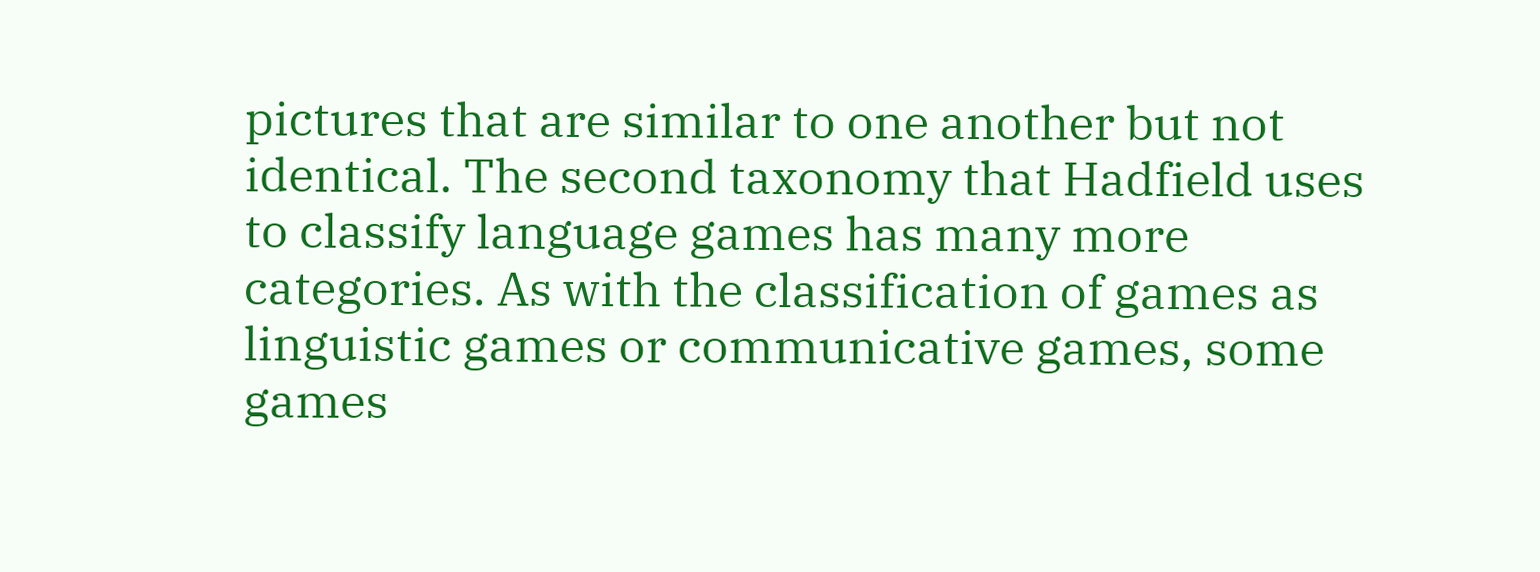pictures that are similar to one another but not identical. The second taxonomy that Hadfield uses to classify language games has many more categories. As with the classification of games as linguistic games or communicative games, some games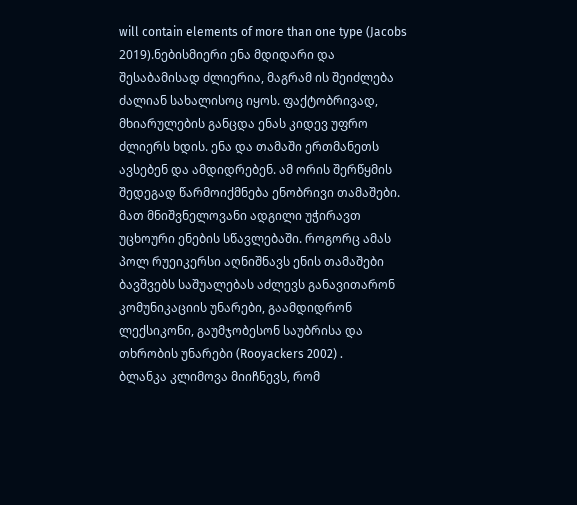will contain elements of more than one type (Jacobs 2019).ნებისმიერი ენა მდიდარი და შესაბამისად ძლიერია, მაგრამ ის შეიძლება ძალიან სახალისოც იყოს. ფაქტობრივად, მხიარულების განცდა ენას კიდევ უფრო ძლიერს ხდის. ენა და თამაში ერთმანეთს ავსებენ და ამდიდრებენ. ამ ორის შერწყმის შედეგად წარმოიქმნება ენობრივი თამაშები. მათ მნიშვნელოვანი ადგილი უჭირავთ უცხოური ენების სწავლებაში. როგორც ამას პოლ რუეიკერსი აღნიშნავს ენის თამაშები ბავშვებს საშუალებას აძლევს განავითარონ კომუნიკაციის უნარები, გაამდიდრონ ლექსიკონი, გაუმჯობესონ საუბრისა და თხრობის უნარები (Rooyackers 2002) .
ბლანკა კლიმოვა მიიჩნევს, რომ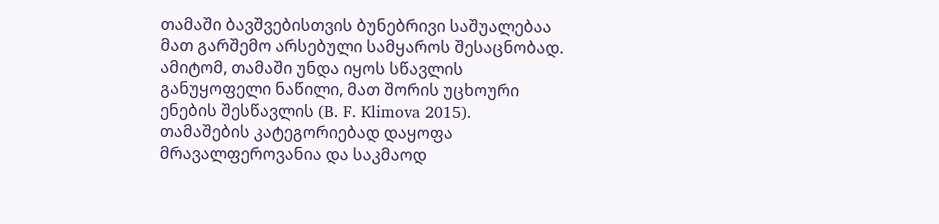თამაში ბავშვებისთვის ბუნებრივი საშუალებაა მათ გარშემო არსებული სამყაროს შესაცნობად. ამიტომ, თამაში უნდა იყოს სწავლის განუყოფელი ნაწილი, მათ შორის უცხოური ენების შესწავლის (B. F. Klimova 2015).
თამაშების კატეგორიებად დაყოფა მრავალფეროვანია და საკმაოდ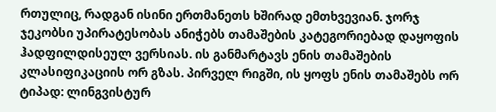რთულიც, რადგან ისინი ერთმანეთს ხშირად ემთხვევიან. ჯორჯ ჯეკობსი უპირატესობას ანიჭებს თამაშების კატეგორიებად დაყოფის ჰადფილდისეულ ვერსიას. ის განმარტავს ენის თამაშების კლასიფიკაციის ორ გზას. პირველ რიგში, ის ყოფს ენის თამაშებს ორ ტიპად: ლინგვისტურ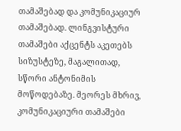თამაშებად და კომუნიკაციურ თამაშებად. ლინგვისტური თამაშები აქცენტს აკეთებს სიზუსტეზე, მაგალითად, სწორი ანტონიმის მოწოდებაზე. მეორეს მხრივ, კომუნიკაციური თამაშები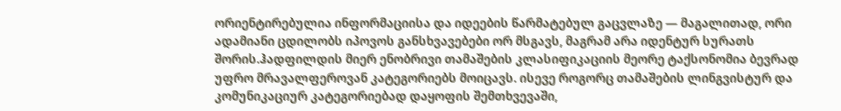ორიენტირებულია ინფორმაციისა და იდეების წარმატებულ გაცვლაზე — მაგალითად, ორი ადამიანი ცდილობს იპოვოს განსხვავებები ორ მსგავს, მაგრამ არა იდენტურ სურათს შორის.ჰადფილდის მიერ ენობრივი თამაშების კლასიფიკაციის მეორე ტაქსონომია ბევრად უფრო მრავალფეროვან კატეგორიებს მოიცავს. ისევე როგორც თამაშების ლინგვისტურ და კომუნიკაციურ კატეგორიებად დაყოფის შემთხვევაში,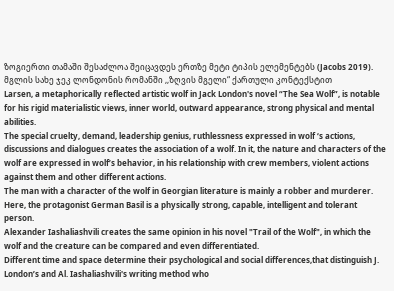ზოგიერთი თამაში შესაძლოა შეიცავდეს ერთზე მეტი ტიპის ელემენტებს (Jacobs 2019).
მგლის სახე ჯეკ ლონდონის რომანში ,,ზღვის მგელი“ ქართული კონტექსტით
Larsen, a metaphorically reflected artistic wolf in Jack London's novel “The Sea Wolf”, is notable for his rigid materialistic views, inner world, outward appearance, strong physical and mental abilities.
The special cruelty, demand, leadership genius, ruthlessness expressed in wolf ‘s actions, discussions and dialogues creates the association of a wolf. In it, the nature and characters of the wolf are expressed in wolf’s behavior, in his relationship with crew members, violent actions against them and other different actions.
The man with a character of the wolf in Georgian literature is mainly a robber and murderer. Here, the protagonist German Basil is a physically strong, capable, intelligent and tolerant person.
Alexander Iashaliashvili creates the same opinion in his novel "Trail of the Wolf", in which the wolf and the creature can be compared and even differentiated.
Different time and space determine their psychological and social differences,that distinguish J. London’s and Al. Iashaliashvili's writing method who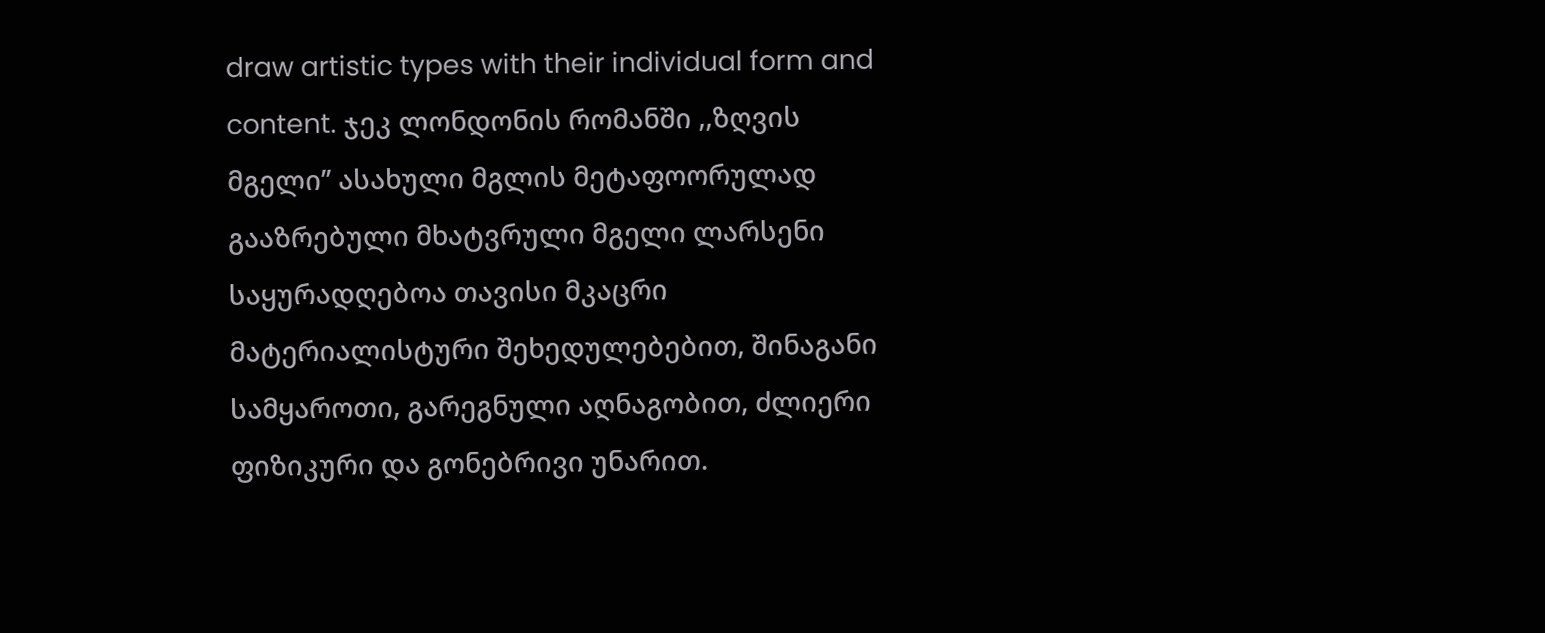draw artistic types with their individual form and content. ჯეკ ლონდონის რომანში ,,ზღვის მგელი’’ ასახული მგლის მეტაფოორულად გააზრებული მხატვრული მგელი ლარსენი საყურადღებოა თავისი მკაცრი მატერიალისტური შეხედულებებით, შინაგანი სამყაროთი, გარეგნული აღნაგობით, ძლიერი ფიზიკური და გონებრივი უნარით.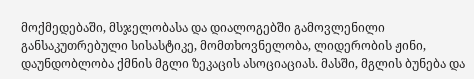მოქმედებაში, მსჯელობასა და დიალოგებში გამოვლენილი განსაკუთრებული სისასტიკე, მომთხოვნელობა, ლიდერობის ჟინი, დაუნდობლობა ქმნის მგლი ზეკაცის ასოციაციას. მასში, მგლის ბუნება და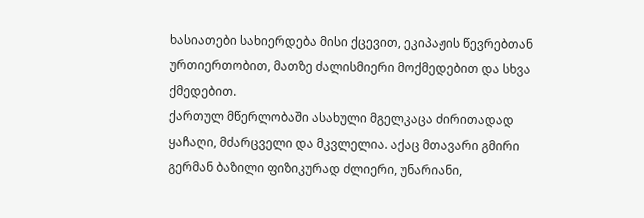ხასიათები სახიერდება მისი ქცევით, ეკიპაჟის წევრებთან ურთიერთობით, მათზე ძალისმიერი მოქმედებით და სხვა ქმედებით.
ქართულ მწერლობაში ასახული მგელკაცა ძირითადად ყაჩაღი, მძარცველი და მკვლელია. აქაც მთავარი გმირი გერმან ბაზილი ფიზიკურად ძლიერი, უნარიანი,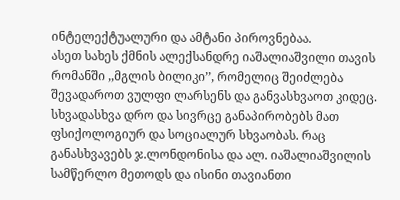ინტელექტუალური და ამტანი პიროვნებაა.
ასეთ სახეს ქმნის ალექსანდრე იაშალიაშვილი თავის რომანში ,,მგლის ბილიკი’’, რომელიც შეიძლება შევადაროთ ვულფი ლარსენს და განვასხვაოთ კიდეც.
სხვადასხვა დრო და სივრცე განაპირობებს მათ ფსიქოლოგიურ და სოციალურ სხვაობას. რაც განასხვავებს ჯ.ლონდონისა და ალ. იაშალიაშვილის სამწერლო მეთოდს და ისინი თავიანთი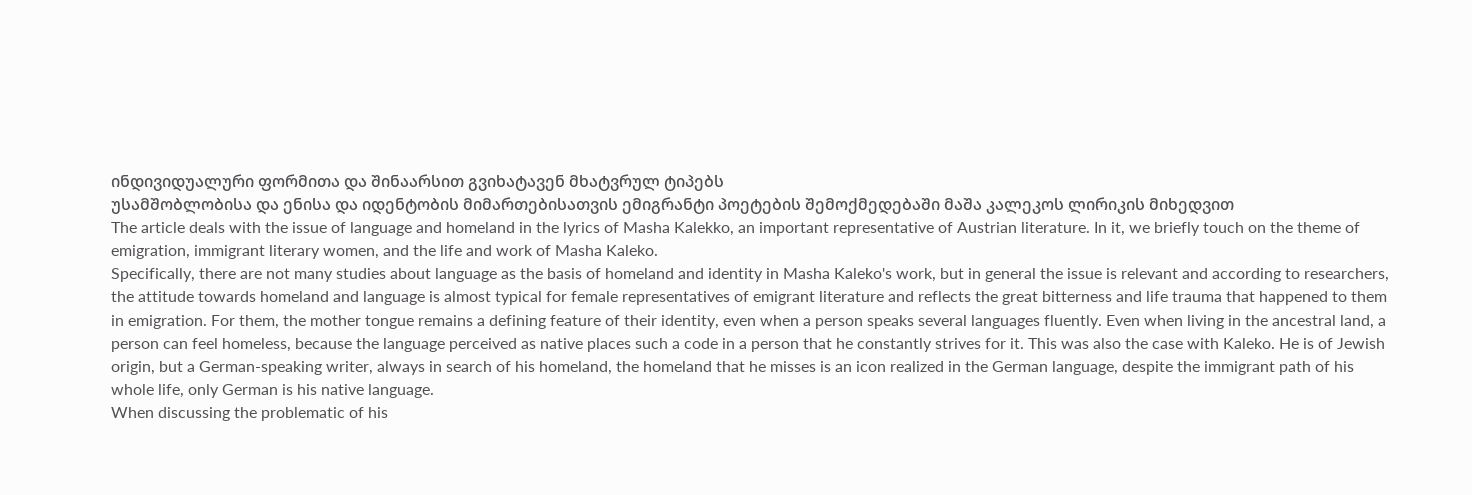ინდივიდუალური ფორმითა და შინაარსით გვიხატავენ მხატვრულ ტიპებს
უსამშობლობისა და ენისა და იდენტობის მიმართებისათვის ემიგრანტი პოეტების შემოქმედებაში მაშა კალეკოს ლირიკის მიხედვით
The article deals with the issue of language and homeland in the lyrics of Masha Kalekko, an important representative of Austrian literature. In it, we briefly touch on the theme of emigration, immigrant literary women, and the life and work of Masha Kaleko.
Specifically, there are not many studies about language as the basis of homeland and identity in Masha Kaleko's work, but in general the issue is relevant and according to researchers, the attitude towards homeland and language is almost typical for female representatives of emigrant literature and reflects the great bitterness and life trauma that happened to them in emigration. For them, the mother tongue remains a defining feature of their identity, even when a person speaks several languages fluently. Even when living in the ancestral land, a person can feel homeless, because the language perceived as native places such a code in a person that he constantly strives for it. This was also the case with Kaleko. He is of Jewish origin, but a German-speaking writer, always in search of his homeland, the homeland that he misses is an icon realized in the German language, despite the immigrant path of his whole life, only German is his native language.
When discussing the problematic of his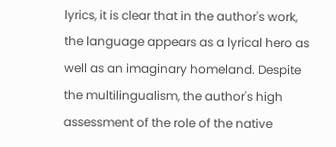lyrics, it is clear that in the author's work, the language appears as a lyrical hero as well as an imaginary homeland. Despite the multilingualism, the author's high assessment of the role of the native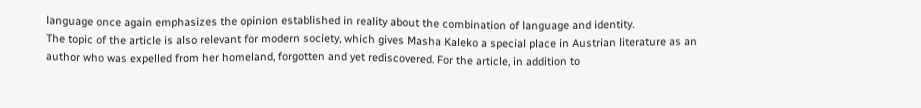language once again emphasizes the opinion established in reality about the combination of language and identity.
The topic of the article is also relevant for modern society, which gives Masha Kaleko a special place in Austrian literature as an author who was expelled from her homeland, forgotten and yet rediscovered. For the article, in addition to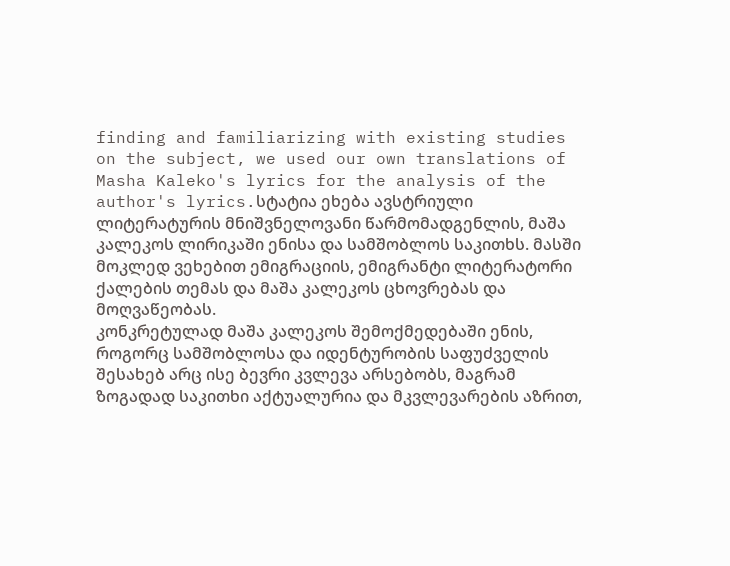finding and familiarizing with existing studies on the subject, we used our own translations of Masha Kaleko's lyrics for the analysis of the author's lyrics.სტატია ეხება ავსტრიული ლიტერატურის მნიშვნელოვანი წარმომადგენლის, მაშა კალეკოს ლირიკაში ენისა და სამშობლოს საკითხს. მასში მოკლედ ვეხებით ემიგრაციის, ემიგრანტი ლიტერატორი ქალების თემას და მაშა კალეკოს ცხოვრებას და მოღვაწეობას.
კონკრეტულად მაშა კალეკოს შემოქმედებაში ენის, როგორც სამშობლოსა და იდენტურობის საფუძველის შესახებ არც ისე ბევრი კვლევა არსებობს, მაგრამ ზოგადად საკითხი აქტუალურია და მკვლევარების აზრით,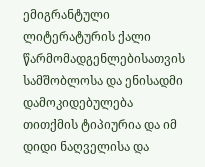ემიგრანტული ლიტერატურის ქალი წარმომადგენლებისათვის სამშობლოსა და ენისადმი დამოკიდებულება თითქმის ტიპიურია და იმ დიდი ნაღველისა და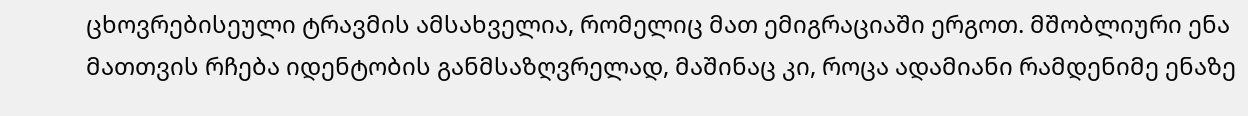ცხოვრებისეული ტრავმის ამსახველია, რომელიც მათ ემიგრაციაში ერგოთ. მშობლიური ენა მათთვის რჩება იდენტობის განმსაზღვრელად, მაშინაც კი, როცა ადამიანი რამდენიმე ენაზე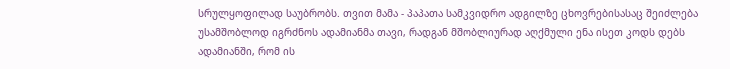სრულყოფილად საუბრობს. თვით მამა - პაპათა სამკვიდრო ადგილზე ცხოვრებისასაც შეიძლება უსამშობლოდ იგრძნოს ადამიანმა თავი, რადგან მშობლიურად აღქმული ენა ისეთ კოდს დებს ადამიანში, რომ ის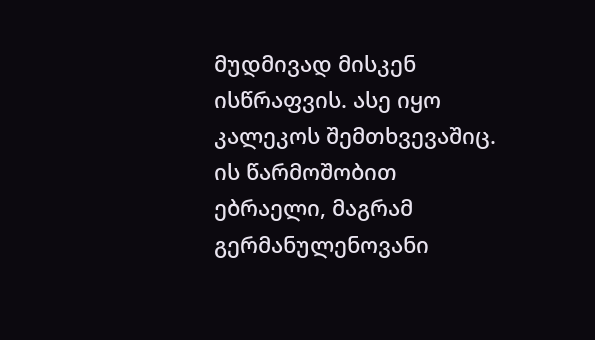მუდმივად მისკენ ისწრაფვის. ასე იყო კალეკოს შემთხვევაშიც. ის წარმოშობით ებრაელი, მაგრამ გერმანულენოვანი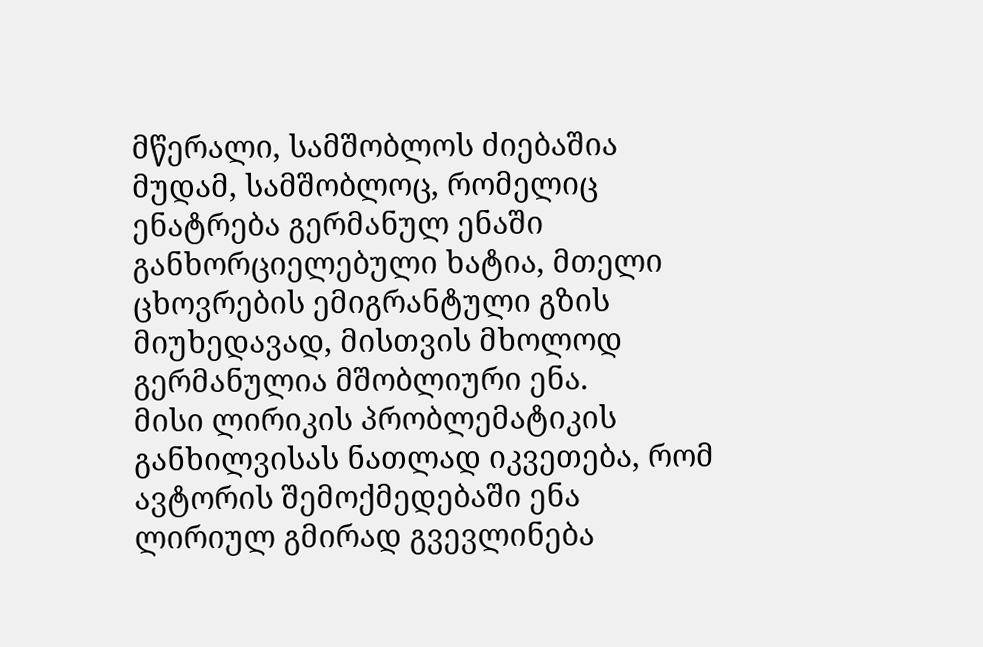მწერალი, სამშობლოს ძიებაშია მუდამ, სამშობლოც, რომელიც ენატრება გერმანულ ენაში განხორციელებული ხატია, მთელი ცხოვრების ემიგრანტული გზის მიუხედავად, მისთვის მხოლოდ გერმანულია მშობლიური ენა.
მისი ლირიკის პრობლემატიკის განხილვისას ნათლად იკვეთება, რომ ავტორის შემოქმედებაში ენა ლირიულ გმირად გვევლინება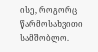ისე, როგორც წარმოსახვითი სამშობლო.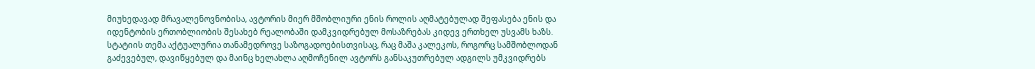მიუხედავად მრავალენოვნობისა, ავტორის მიერ მშობლიური ენის როლის აღმატებულად შეფასება ენის და იდენტობის ერთობლიობის შესახებ რეალობაში დამკვიდრებულ მოსაზრებას კიდევ ერთხელ უსვამს ხაზს.
სტატიის თემა აქტუალურია თანამედროვე საზოგადოებისთვისაც, რაც მაშა კალეკოს, როგორც სამშობლოდან გაძევებულ, დავიწყებულ და მაინც ხელახლა აღმოჩენილ ავტორს განსაკუთრებულ ადგილს უმკვიდრებს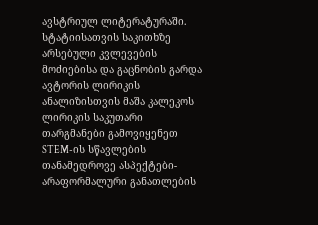ავსტრიულ ლიტერატურაში. სტატიისათვის საკითხზე არსებული კვლევების მოძიებისა და გაცნობის გარდა ავტორის ლირიკის ანალიზისთვის მაშა კალეკოს ლირიკის საკუთარი თარგმანები გამოვიყენეთ
STEM-ის სწავლების თანამედროვე ასპექტები-არაფორმალური განათლების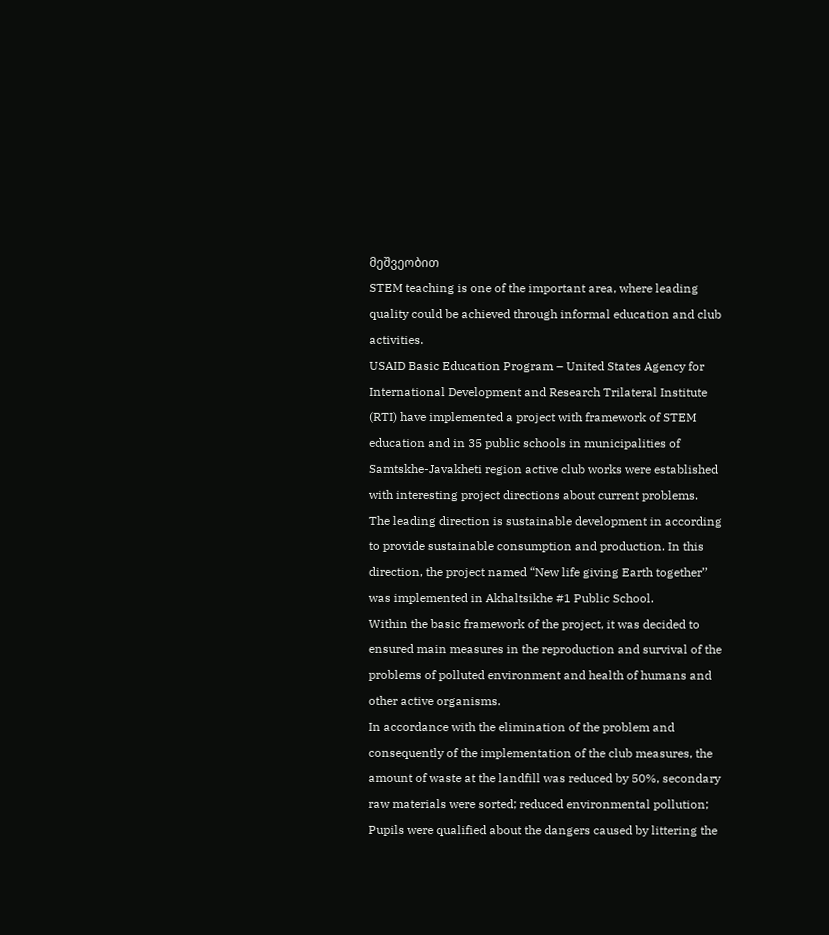მეშვეობით
STEM teaching is one of the important area, where leading quality could be achieved through informal education and club activities.
USAID Basic Education Program – United States Agency for International Development and Research Trilateral Institute (RTI) have implemented a project with framework of STEM education and in 35 public schools in municipalities of Samtskhe-Javakheti region active club works were established with interesting project directions about current problems.
The leading direction is sustainable development in according to provide sustainable consumption and production. In this direction, the project named “New life giving Earth together’’ was implemented in Akhaltsikhe #1 Public School.
Within the basic framework of the project, it was decided to ensured main measures in the reproduction and survival of the problems of polluted environment and health of humans and other active organisms.
In accordance with the elimination of the problem and consequently of the implementation of the club measures, the amount of waste at the landfill was reduced by 50%, secondary raw materials were sorted; reduced environmental pollution; Pupils were qualified about the dangers caused by littering the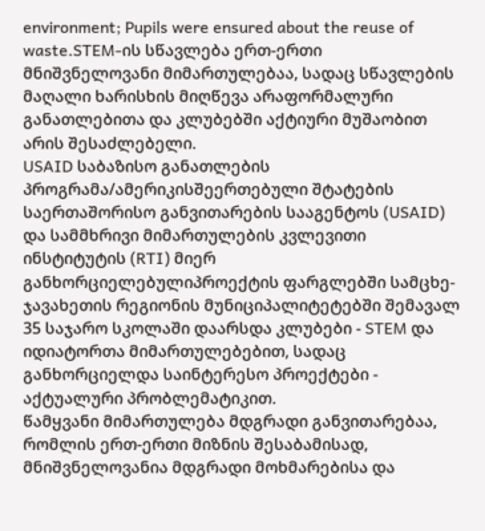environment; Pupils were ensured about the reuse of waste.STEM-ის სწავლება ერთ-ერთი მნიშვნელოვანი მიმართულებაა, სადაც სწავლების მაღალი ხარისხის მიღწევა არაფორმალური განათლებითა და კლუბებში აქტიური მუშაობით არის შესაძლებელი.
USAID საბაზისო განათლების პროგრამა/ამერიკისშეერთებული შტატების საერთაშორისო განვითარების სააგენტოს (USAID) და სამმხრივი მიმართულების კვლევითი ინსტიტუტის (RTI) მიერ განხორციელებულიპროექტის ფარგლებში სამცხე-ჯავახეთის რეგიონის მუნიციპალიტეტებში შემავალ 35 საჯარო სკოლაში დაარსდა კლუბები - STEM და იდიატორთა მიმართულებებით, სადაც განხორციელდა საინტერესო პროექტები - აქტუალური პრობლემატიკით.
წამყვანი მიმართულება მდგრადი განვითარებაა, რომლის ერთ-ერთი მიზნის შესაბამისად, მნიშვნელოვანია მდგრადი მოხმარებისა და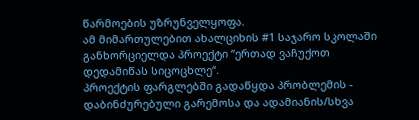წარმოების უზრუნველყოფა.
ამ მიმართულებით ახალციხის #1 საჯარო სკოლაში განხორციელდა პროექტი “ერთად ვაჩუქოთ დედამიწას სიცოცხლე“.
პროექტის ფარგლებში გადაწყდა პრობლემის - დაბინძურებული გარემოსა და ადამიანის/სხვა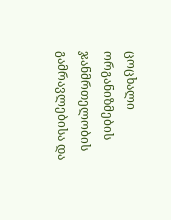ცოცხალი ორგანიზმების ჯანმრთელობის გამრავლებისა და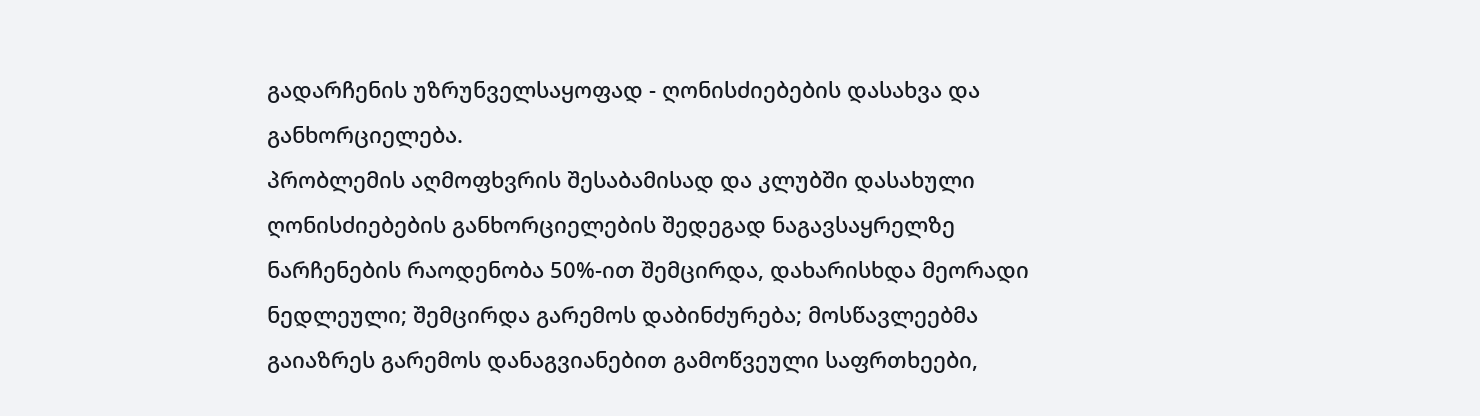გადარჩენის უზრუნველსაყოფად - ღონისძიებების დასახვა და განხორციელება.
პრობლემის აღმოფხვრის შესაბამისად და კლუბში დასახული ღონისძიებების განხორციელების შედეგად ნაგავსაყრელზე ნარჩენების რაოდენობა 50%-ით შემცირდა, დახარისხდა მეორადი ნედლეული; შემცირდა გარემოს დაბინძურება; მოსწავლეებმა გაიაზრეს გარემოს დანაგვიანებით გამოწვეული საფრთხეები,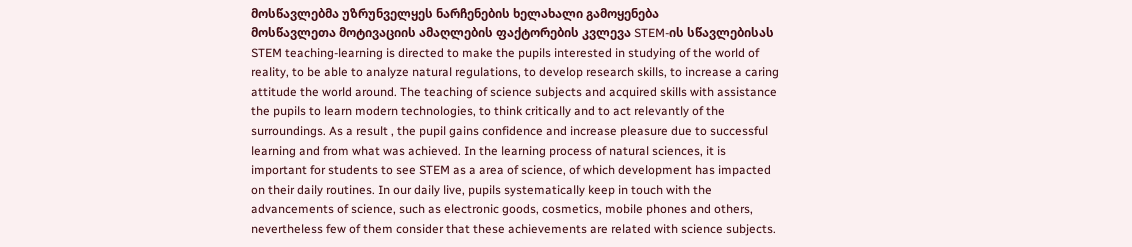მოსწავლებმა უზრუნველყეს ნარჩენების ხელახალი გამოყენება
მოსწავლეთა მოტივაციის ამაღლების ფაქტორების კვლევა STEM-ის სწავლებისას
STEM teaching-learning is directed to make the pupils interested in studying of the world of reality, to be able to analyze natural regulations, to develop research skills, to increase a caring attitude the world around. The teaching of science subjects and acquired skills with assistance the pupils to learn modern technologies, to think critically and to act relevantly of the surroundings. As a result , the pupil gains confidence and increase pleasure due to successful learning and from what was achieved. In the learning process of natural sciences, it is important for students to see STEM as a area of science, of which development has impacted on their daily routines. In our daily live, pupils systematically keep in touch with the advancements of science, such as electronic goods, cosmetics, mobile phones and others, nevertheless few of them consider that these achievements are related with science subjects.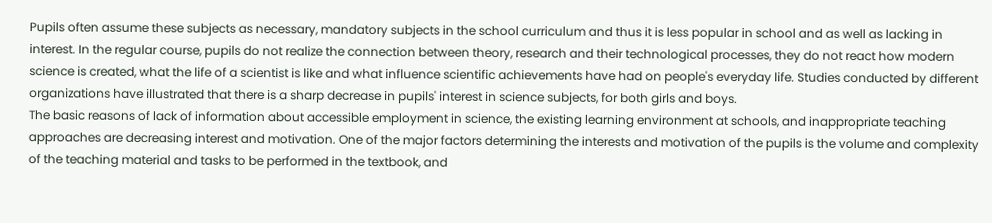Pupils often assume these subjects as necessary, mandatory subjects in the school curriculum and thus it is less popular in school and as well as lacking in interest. In the regular course, pupils do not realize the connection between theory, research and their technological processes, they do not react how modern science is created, what the life of a scientist is like and what influence scientific achievements have had on people's everyday life. Studies conducted by different organizations have illustrated that there is a sharp decrease in pupils' interest in science subjects, for both girls and boys.
The basic reasons of lack of information about accessible employment in science, the existing learning environment at schools, and inappropriate teaching approaches are decreasing interest and motivation. One of the major factors determining the interests and motivation of the pupils is the volume and complexity of the teaching material and tasks to be performed in the textbook, and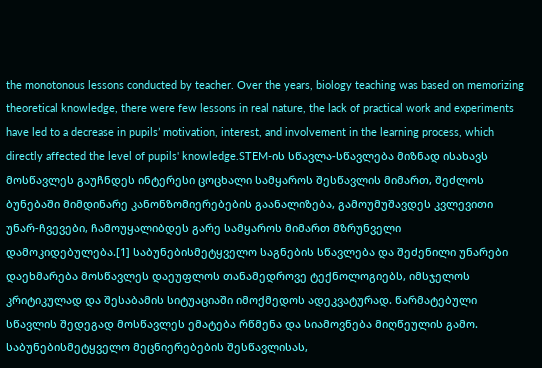the monotonous lessons conducted by teacher. Over the years, biology teaching was based on memorizing theoretical knowledge, there were few lessons in real nature, the lack of practical work and experiments have led to a decrease in pupils’ motivation, interest, and involvement in the learning process, which directly affected the level of pupils' knowledge.STEM-ის სწავლა-სწავლება მიზნად ისახავს მოსწავლეს გაუჩნდეს ინტერესი ცოცხალი სამყაროს შესწავლის მიმართ, შეძლოს ბუნებაში მიმდინარე კანონზომიერებების გაანალიზება, გამოუმუშავდეს კვლევითი უნარ-ჩვევები, ჩამოუყალიბდეს გარე სამყაროს მიმართ მზრუნველი დამოკიდებულება.[1] საბუნებისმეტყველო საგნების სწავლება და შეძენილი უნარები დაეხმარება მოსწავლეს დაეუფლოს თანამედროვე ტექნოლოგიებს, იმსჯელოს კრიტიკულად და შესაბამის სიტუაციაში იმოქმედოს ადეკვატურად. წარმატებული სწავლის შედეგად მოსწავლეს ემატება რწმენა და სიამოვნება მიღწეულის გამო. საბუნებისმეტყველო მეცნიერებების შესწავლისას,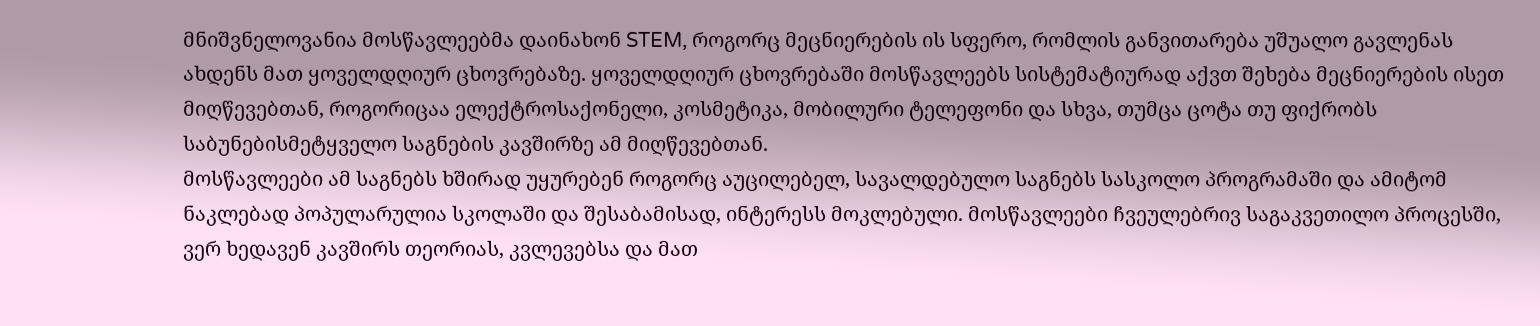მნიშვნელოვანია მოსწავლეებმა დაინახონ STEM, როგორც მეცნიერების ის სფერო, რომლის განვითარება უშუალო გავლენას ახდენს მათ ყოველდღიურ ცხოვრებაზე. ყოველდღიურ ცხოვრებაში მოსწავლეებს სისტემატიურად აქვთ შეხება მეცნიერების ისეთ მიღწევებთან, როგორიცაა ელექტროსაქონელი, კოსმეტიკა, მობილური ტელეფონი და სხვა, თუმცა ცოტა თუ ფიქრობს საბუნებისმეტყველო საგნების კავშირზე ამ მიღწევებთან.
მოსწავლეები ამ საგნებს ხშირად უყურებენ როგორც აუცილებელ, სავალდებულო საგნებს სასკოლო პროგრამაში და ამიტომ ნაკლებად პოპულარულია სკოლაში და შესაბამისად, ინტერესს მოკლებული. მოსწავლეები ჩვეულებრივ საგაკვეთილო პროცესში, ვერ ხედავენ კავშირს თეორიას, კვლევებსა და მათ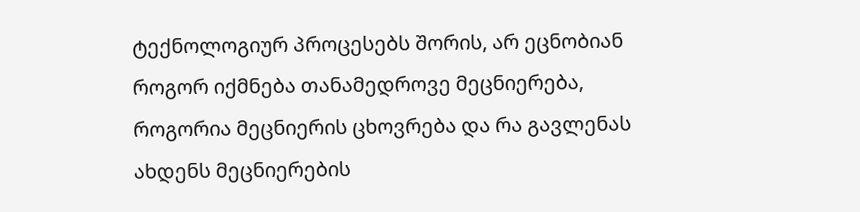ტექნოლოგიურ პროცესებს შორის, არ ეცნობიან როგორ იქმნება თანამედროვე მეცნიერება, როგორია მეცნიერის ცხოვრება და რა გავლენას ახდენს მეცნიერების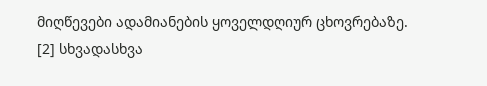მიღწევები ადამიანების ყოველდღიურ ცხოვრებაზე. [2] სხვადასხვა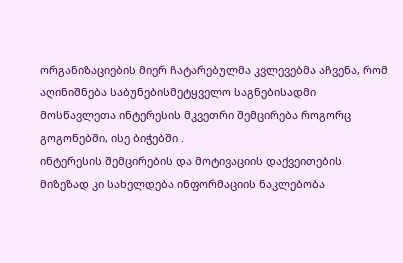ორგანიზაციების მიერ ჩატარებულმა კვლევებმა აჩვენა, რომ აღინიშნება საბუნებისმეტყველო საგნებისადმი მოსწავლეთა ინტერესის მკვეთრი შემცირება როგორც გოგონებში, ისე ბიჭებში .
ინტერესის შემცირების და მოტივაციის დაქვეითების მიზეზად კი სახელდება ინფორმაციის ნაკლებობა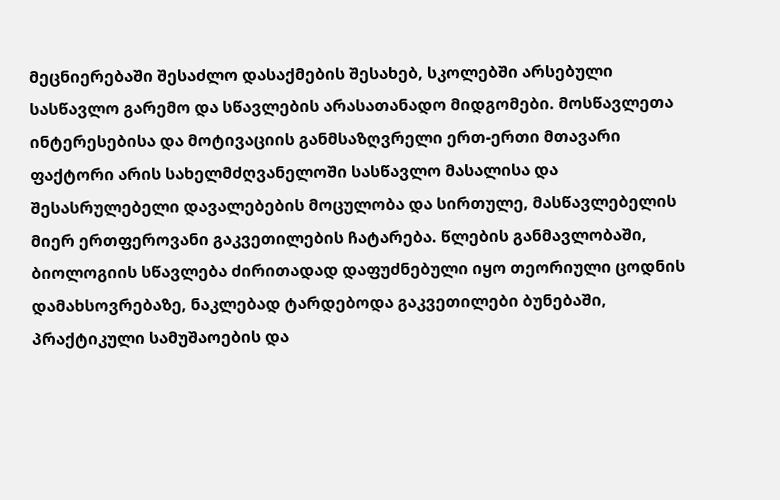მეცნიერებაში შესაძლო დასაქმების შესახებ, სკოლებში არსებული სასწავლო გარემო და სწავლების არასათანადო მიდგომები. მოსწავლეთა ინტერესებისა და მოტივაციის განმსაზღვრელი ერთ-ერთი მთავარი ფაქტორი არის სახელმძღვანელოში სასწავლო მასალისა და შესასრულებელი დავალებების მოცულობა და სირთულე, მასწავლებელის მიერ ერთფეროვანი გაკვეთილების ჩატარება. წლების განმავლობაში, ბიოლოგიის სწავლება ძირითადად დაფუძნებული იყო თეორიული ცოდნის დამახსოვრებაზე, ნაკლებად ტარდებოდა გაკვეთილები ბუნებაში, პრაქტიკული სამუშაოების და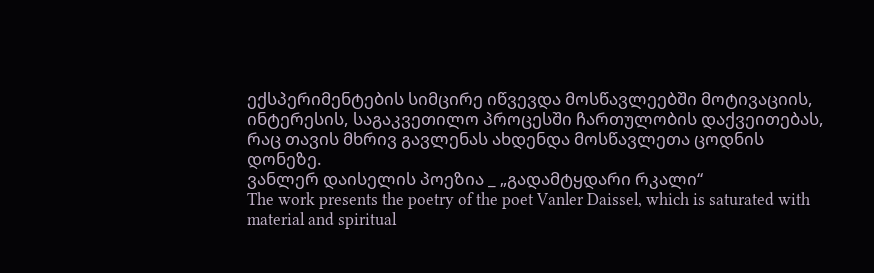ექსპერიმენტების სიმცირე იწვევდა მოსწავლეებში მოტივაციის, ინტერესის, საგაკვეთილო პროცესში ჩართულობის დაქვეითებას, რაც თავის მხრივ გავლენას ახდენდა მოსწავლეთა ცოდნის დონეზე.
ვანლერ დაისელის პოეზია _ „გადამტყდარი რკალი“
The work presents the poetry of the poet Vanler Daissel, which is saturated with material and spiritual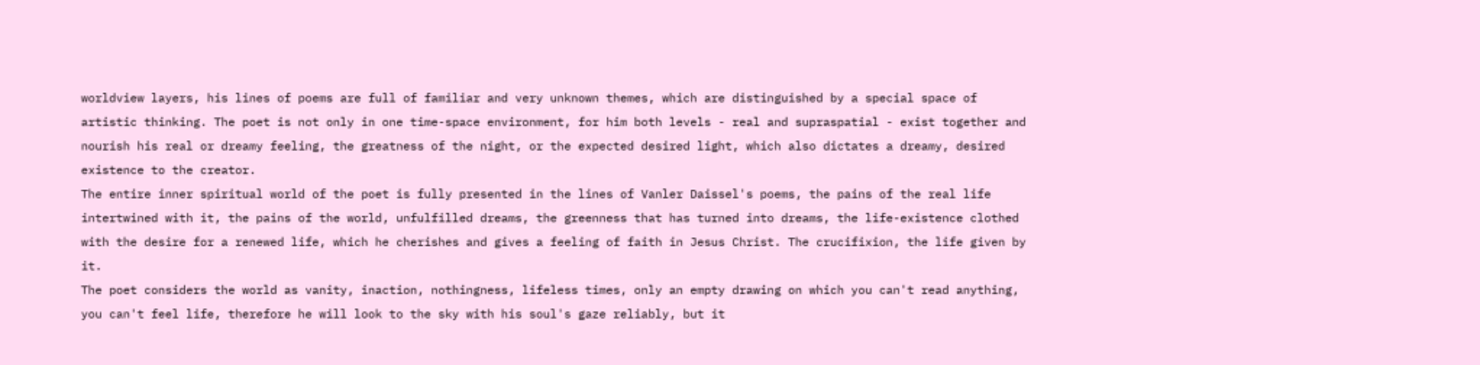worldview layers, his lines of poems are full of familiar and very unknown themes, which are distinguished by a special space of artistic thinking. The poet is not only in one time-space environment, for him both levels - real and supraspatial - exist together and nourish his real or dreamy feeling, the greatness of the night, or the expected desired light, which also dictates a dreamy, desired existence to the creator.
The entire inner spiritual world of the poet is fully presented in the lines of Vanler Daissel's poems, the pains of the real life intertwined with it, the pains of the world, unfulfilled dreams, the greenness that has turned into dreams, the life-existence clothed with the desire for a renewed life, which he cherishes and gives a feeling of faith in Jesus Christ. The crucifixion, the life given by it.
The poet considers the world as vanity, inaction, nothingness, lifeless times, only an empty drawing on which you can't read anything, you can't feel life, therefore he will look to the sky with his soul's gaze reliably, but it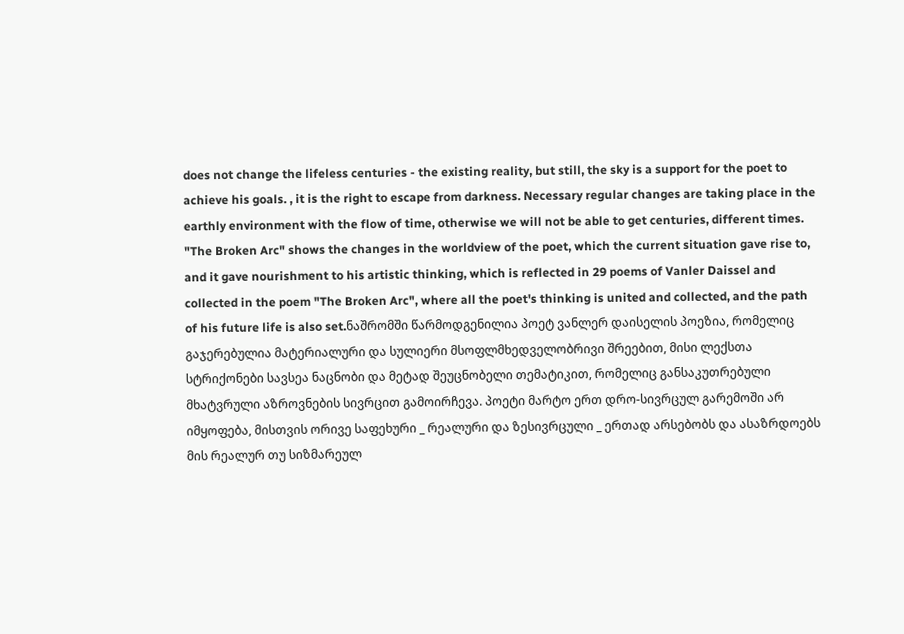does not change the lifeless centuries - the existing reality, but still, the sky is a support for the poet to achieve his goals. , it is the right to escape from darkness. Necessary regular changes are taking place in the earthly environment with the flow of time, otherwise we will not be able to get centuries, different times.
"The Broken Arc" shows the changes in the worldview of the poet, which the current situation gave rise to, and it gave nourishment to his artistic thinking, which is reflected in 29 poems of Vanler Daissel and collected in the poem "The Broken Arc", where all the poet's thinking is united and collected, and the path of his future life is also set.ნაშრომში წარმოდგენილია პოეტ ვანლერ დაისელის პოეზია, რომელიც გაჯერებულია მატერიალური და სულიერი მსოფლმხედველობრივი შრეებით, მისი ლექსთა სტრიქონები სავსეა ნაცნობი და მეტად შეუცნობელი თემატიკით, რომელიც განსაკუთრებული მხატვრული აზროვნების სივრცით გამოირჩევა. პოეტი მარტო ერთ დრო-სივრცულ გარემოში არ იმყოფება, მისთვის ორივე საფეხური _ რეალური და ზესივრცული _ ერთად არსებობს და ასაზრდოებს მის რეალურ თუ სიზმარეულ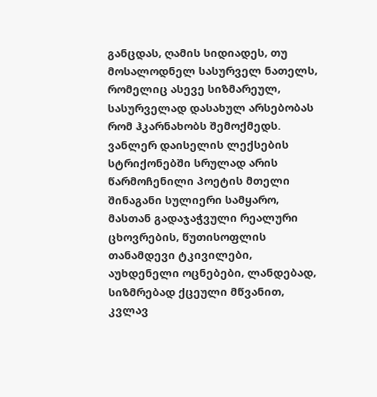განცდას, ღამის სიდიადეს, თუ მოსალოდნელ სასურველ ნათელს, რომელიც ასევე სიზმარეულ, სასურველად დასახულ არსებობას რომ ჰკარნახობს შემოქმედს.
ვანლერ დაისელის ლექსების სტრიქონებში სრულად არის წარმოჩენილი პოეტის მთელი შინაგანი სულიერი სამყარო, მასთან გადაჯაჭვული რეალური ცხოვრების, წუთისოფლის თანამდევი ტკივილები, აუხდენელი ოცნებები, ლანდებად, სიზმრებად ქცეული მწვანით, კვლავ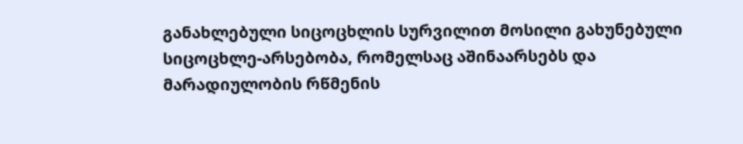განახლებული სიცოცხლის სურვილით მოსილი გახუნებული სიცოცხლე-არსებობა, რომელსაც აშინაარსებს და მარადიულობის რწმენის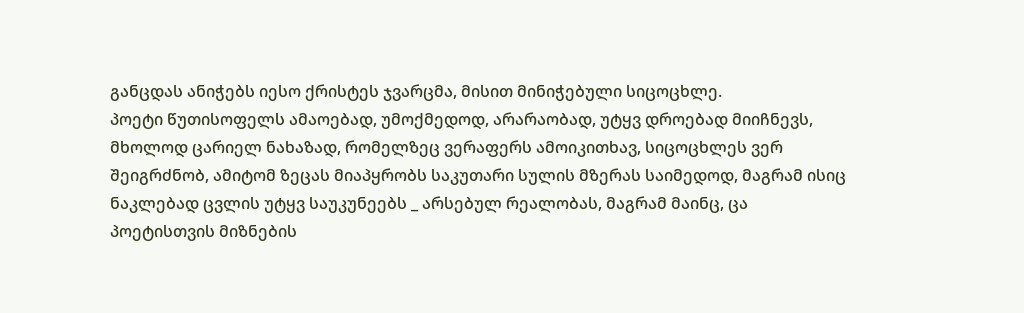განცდას ანიჭებს იესო ქრისტეს ჯვარცმა, მისით მინიჭებული სიცოცხლე.
პოეტი წუთისოფელს ამაოებად, უმოქმედოდ, არარაობად, უტყვ დროებად მიიჩნევს, მხოლოდ ცარიელ ნახაზად, რომელზეც ვერაფერს ამოიკითხავ, სიცოცხლეს ვერ შეიგრძნობ, ამიტომ ზეცას მიაპყრობს საკუთარი სულის მზერას საიმედოდ, მაგრამ ისიც ნაკლებად ცვლის უტყვ საუკუნეებს _ არსებულ რეალობას, მაგრამ მაინც, ცა პოეტისთვის მიზნების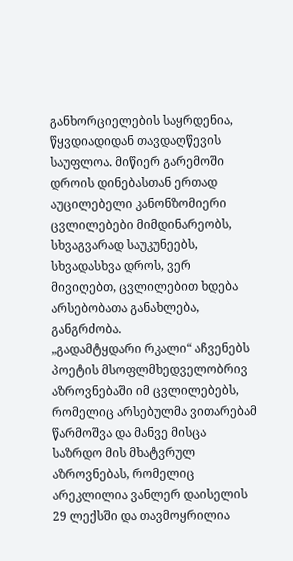განხორციელების საყრდენია, წყვდიადიდან თავდაღწევის საუფლოა. მიწიერ გარემოში დროის დინებასთან ერთად აუცილებელი კანონზომიერი ცვლილებები მიმდინარეობს, სხვაგვარად საუკუნეებს, სხვადასხვა დროს, ვერ მივიღებთ, ცვლილებით ხდება არსებობათა განახლება, განგრძობა.
„გადამტყდარი რკალი“ აჩვენებს პოეტის მსოფლმხედველობრივ აზროვნებაში იმ ცვლილებებს, რომელიც არსებულმა ვითარებამ წარმოშვა და მანვე მისცა საზრდო მის მხატვრულ აზროვნებას, რომელიც არეკლილია ვანლერ დაისელის 29 ლექსში და თავმოყრილია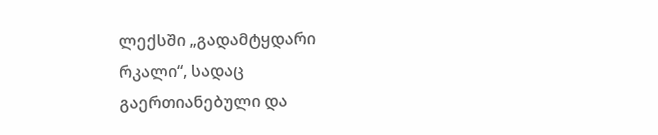ლექსში „გადამტყდარი რკალი“, სადაც გაერთიანებული და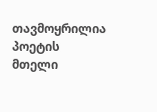თავმოყრილია პოეტის მთელი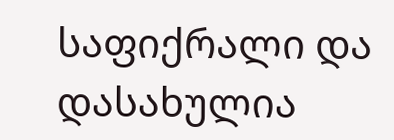საფიქრალი და დასახულია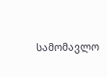სამომავლო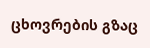ცხოვრების გზაც